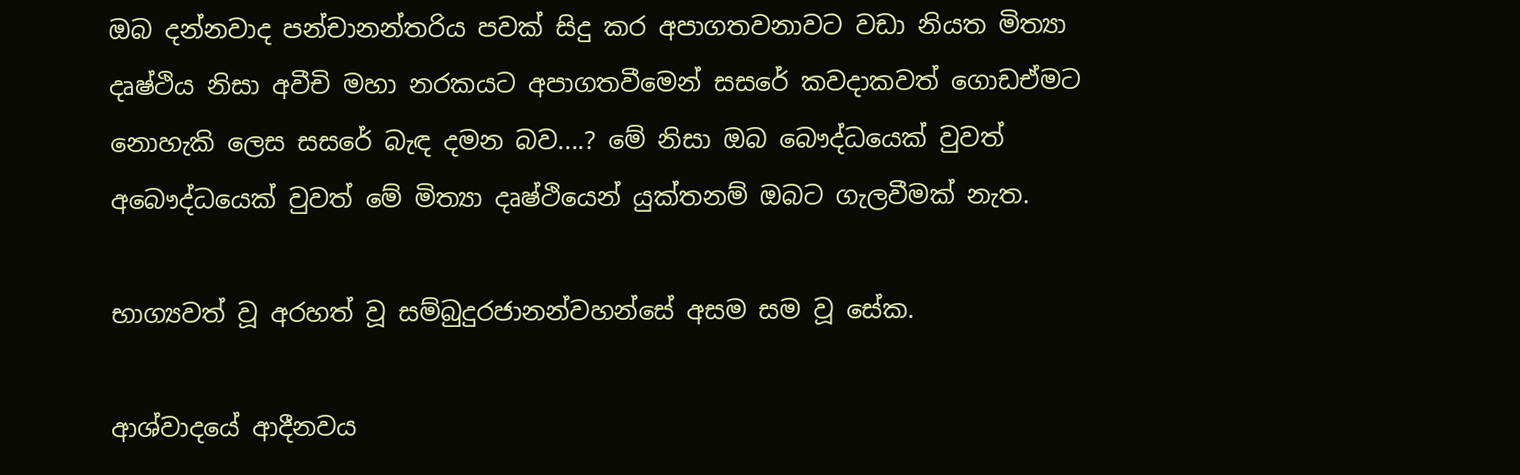ඔබ දන්නවාද පන්චානන්තරිය පවක් සිදු කර අපාගතවනාවට වඩා නියත මිත්‍යා දෘෂ්ථිය නිසා අවීචි මහා නරකයට අපාගතවීමෙන් සසරේ කවදාකවත් ගොඩඒමට නොහැකි ලෙස සසරේ බැඳ දමන බව....? මේ නිසා ඔබ බෞද්ධයෙක් වුවත් අබෞද්ධයෙක් වුවත් මේ මිත්‍යා දෘෂ්ථියෙන් යුක්තනම් ඔබට ගැලවීමක් නැත.

භාග්‍යවත් වූ අරහත් වූ සම්බුදුරජානන්වහන්සේ අසම සම වූ සේක.

ආශ්වාදයේ ආදීනවය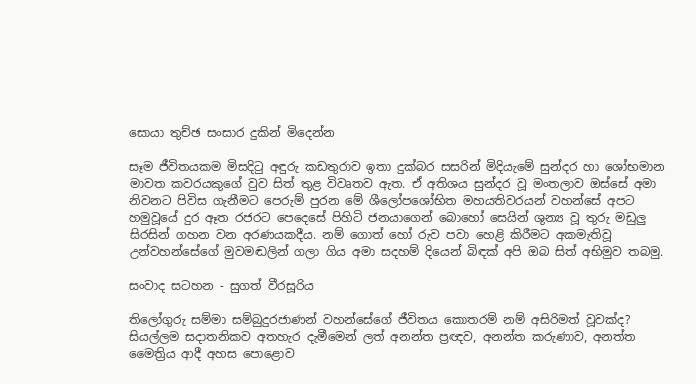සොයා තුච්ඡ සංසාර දුකින් මිදෙන්න

සෑම ජීවිතයකම මිසදිටු අඳුරු කඩතුරාව ඉතා දුක්‌බර සසරින් මිදියැමේ සුන්දර හා ශෝභමාන මාවත කවරයකුගේ වුව සිත් තුළ විවෘතව ඇත. ඒ අතිශය සුන්දර වූ මංතලාව ඔස්‌සේ අමා නිවනට පිවිස ගැනීමට පෙරුම් පුරන මේ ශීලෝපශෝභිත මහයතිවරයන් වහන්සේ අපට හමුවූයේ දුර ඈත රජරට පෙදෙසේ පිහිටි ජනයාගෙන් බොහෝ සෙයින් ශුන්‍ය වූ තුරු මඩුලු සිරසින් ගහන වන අරණයකදීය. නම් ගොත් හෝ රුව පවා හෙළි කිරීමට අකමැතිවූ උන්වහන්සේගේ මුවමඬලින් ගලා ගිය අමා සදහම් දියෙන් බිඳක්‌ අපි ඔබ සිත් අභිමුව තබමු.

සංවාද සටහන - සුගත් වීරසූරිය

තිලෝගුරු සම්මා සම්බුදුරජාණන් වහන්සේගේ ජීවිතය කොතරම් නම් අසිරිමත් වූවක්‌ද? සියල්ලම සදාතනිකව අතහැර දැමීමෙන් ලත් අනන්ත ප්‍රඥව, අනන්ත කරුණාව, අනත්ත මෛත්‍රිය ආදී අහස පොළොව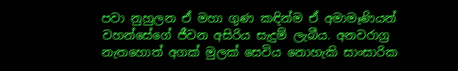පවා නුහුලන ඒ මහා ගුණ කඳින්ම ඒ අමාමෑණියන් වහන්සේගේ ජීවන අසිරිය සැදුම් ලැබීය. අනවරාග්‍ර නැතහොත් අගක්‌ මුලක්‌ සෙවිය නොහැකි සාංසාරික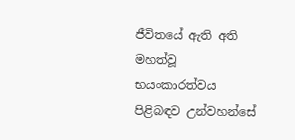ජීවිතයේ ඇති අති මහත්වූ භයංකාරත්වය පිළිබඳව උන්වහන්සේ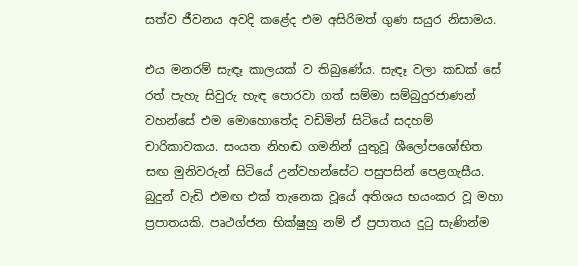සත්ව ජීවනය අවදි කළේද එම අසිරිමත් ගුණ සයුර නිසාමය.

එය මනරම් සැඳෑ කාලයක්‌ ව තිබුණේය. සැඳෑ වලා කඩක්‌ සේ රත් පැහැ සිවුරු හැඳ පොරවා ගත් සම්මා සම්බුදුරජාණන් වහන්සේ එම මොහොතේද වඩිමින් සිටියේ සදහම් චාරිකාවකය. සංයත නිහඬ ගමනින් යුතුවූ ශීලෝපශෝභිත සඟ මුනිවරුන් සිටියේ උන්වහන්සේට පසුපසින් පෙළගැසීය. බුදුන් වැඩි එමඟ එක්‌ තැනෙක වූයේ අතිශය භයංකර වූ මහා ප්‍රපාතයකි. පෘථග්ජන භික්‌ෂුහු නම් ඒ ප්‍රපාතය දුටු සැණින්ම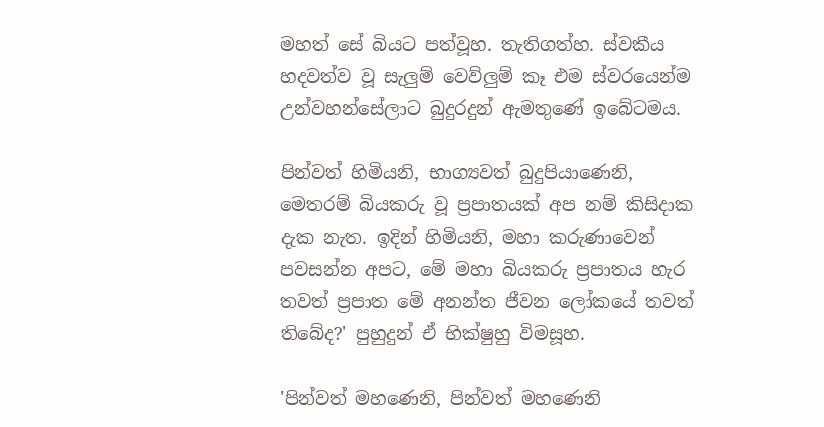මහත් සේ බියට පත්වූහ. තැතිගත්හ. ස්‌වකීය හදවත්ව වූ සැලුම් වෙව්ලුම් කෑ එම ස්‌වරයෙන්ම උන්වහන්සේලාට බුදුරදුන් ඇමතුණේ ඉබේටමය.

පින්වත් හිමියනි, භාග්‍යවත් බුදුපියාණෙනි, මෙතරම් බියකරු වූ ප්‍රපාතයක්‌ අප නම් කිසිදාක දැක නැත. ඉදින් හිමියනි, මහා කරුණාවෙන් පවසන්න අපට, මේ මහා බියකරු ප්‍රපාතය හැර තවත් ප්‍රපාත මේ අනන්ත ජීවන ලෝකයේ තවත් තිබේද?' පුහුදුන් ඒ භික්‌ෂුහු විමසූහ.

'පින්වත් මහණෙනි, පින්වත් මහණෙනි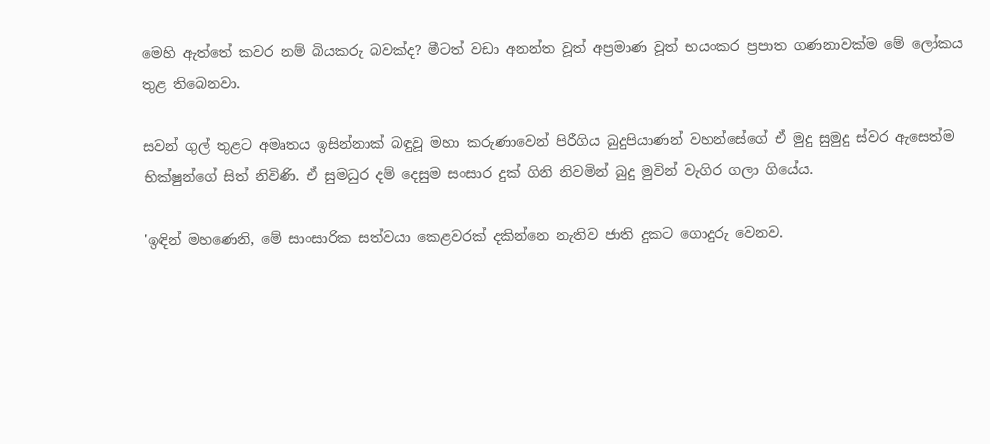මෙහි ඇත්තේ කවර නම් බියකරු බවක්‌ද? මීටත් වඩා අනන්ත වූත් අප්‍රමාණ වූත් භයංකර ප්‍රපාත ගණනාවක්‌ම මේ ලෝකය තුළ තිබෙනවා.

සවන් ගුල් තුළට අමෘතය ඉසින්නාක්‌ බඳුවූ මහා කරුණාවෙන් පිරීගිය බුදුපියාණන් වහන්සේගේ ඒ මුදු සුමුදු ස්‌වර ඇසෙත්ම භික්‌ෂුන්ගේ සිත් නිවිණි. ඒ සුමධුර දම් දෙසුම සංසාර දුක්‌ ගිනි නිවමින් බුදු මුවින් වැගිර ගලා ගියේය.

'ඉඳින් මහණෙනි, මේ සාංසාරික සත්වයා කෙළවරක්‌ දකින්නෙ නැතිව ජාති දුකට ගොදුරු වෙනව.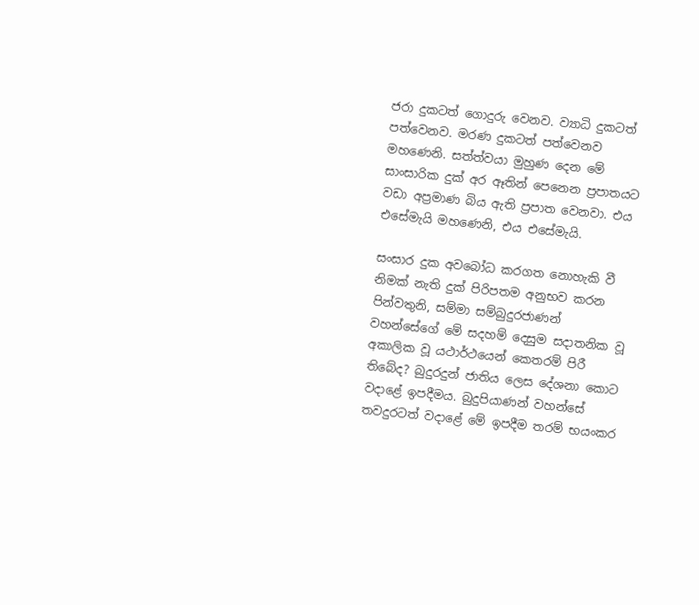ජරා දුකටත් ගොදුරු වෙනව. ව්‍යාධි දුකටත් පත්වෙනව. මරණ දුකටත් පත්වෙනව මහණෙනි. සත්ත්වයා මුහුණ දෙන මේ සාංසාරික දුක්‌ අර ඈතින් පෙනෙන ප්‍රපාතයට වඩා අප්‍රමාණ බිය ඇති ප්‍රපාත වෙනවා. එය එසේමැයි මහණෙනි, එය එසේමැයි.

සංසාර දුක අවබෝධ කරගත නොහැකි වී නිමක්‌ නැති දුක්‌ පිරිපතම අනුභව කරන පින්වතුනි, සම්මා සම්බුදුරජාණන් වහන්සේගේ මේ සදහම් දෙසුම සදාතනික වූ අකාලික වූ යථාර්ථයෙන් කෙතරම් පිරී තිබේද? බුදුරදුන් ජාතිය ලෙස දේශනා කොට වදාළේ ඉපදීමය. බුදුපියාණන් වහන්සේ තවදුරටත් වදාළේ මේ ඉපදීම තරම් භයංකර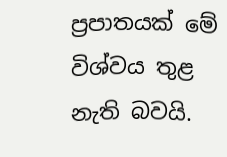ප්‍රපාතයක්‌ මේ විශ්වය තුළ නැති බවයි.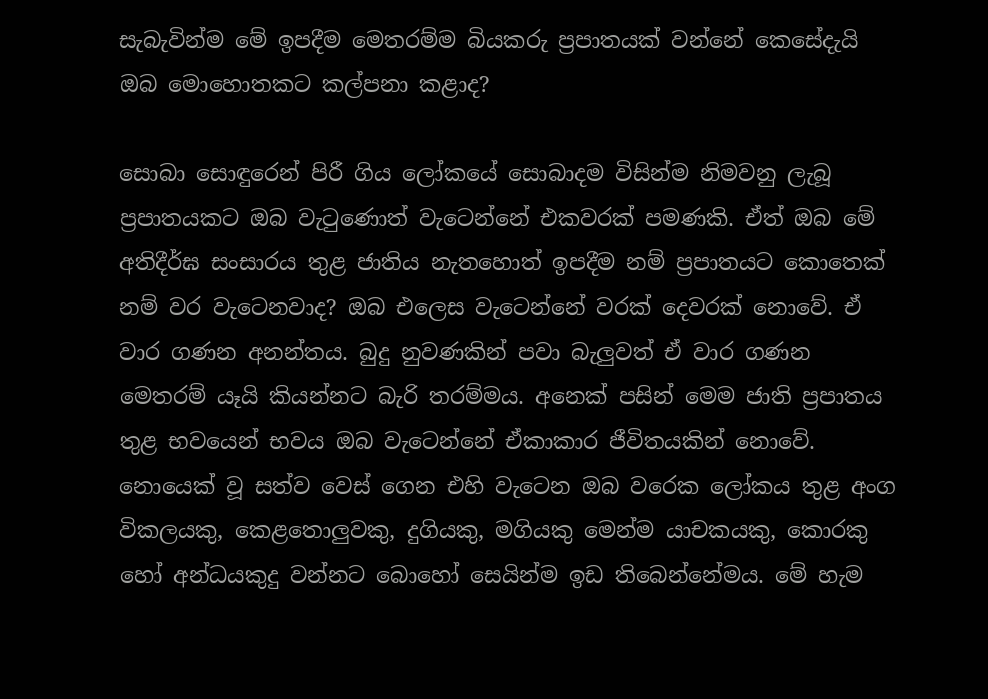සැබැවින්ම මේ ඉපදීම මෙතරම්ම බියකරු ප්‍රපාතයක්‌ වන්නේ කෙසේදැයි ඔබ මොහොතකට කල්පනා කළාද?

සොබා සොඳුරෙන් පිරී ගිය ලෝකයේ සොබාදම විසින්ම නිමවනු ලැබූ ප්‍රපාතයකට ඔබ වැටුණොත් වැටෙන්නේ එකවරක්‌ පමණකි. ඒත් ඔබ මේ අතිදීර්ඝ සංසාරය තුළ ජාතිය නැතහොත් ඉපදීම නම් ප්‍රපාතයට කොතෙක්‌ නම් වර වැටෙනවාද? ඔබ එලෙස වැටෙන්නේ වරක්‌ දෙවරක්‌ නොවේ. ඒ වාර ගණන අනන්තය. බුදු නුවණකින් පවා බැලුවත් ඒ වාර ගණන මෙතරම් යෑයි කියන්නට බැරි තරම්මය. අනෙක්‌ පසින් මෙම ජාති ප්‍රපාතය තුළ භවයෙන් භවය ඔබ වැටෙන්නේ ඒකාකාර ජීවිතයකින් නොවේ. නොයෙක්‌ වූ සත්ව වෙස්‌ ගෙන එහි වැටෙන ඔබ වරෙක ලෝකය තුළ අංග විකලයකු, කෙළතොලුවකු, දුගියකු, මගියකු මෙන්ම යාචකයකු, කොරකු හෝ අන්ධයකුදු වන්නට බොහෝ සෙයින්ම ඉඩ තිබෙන්නේමය. මේ හැම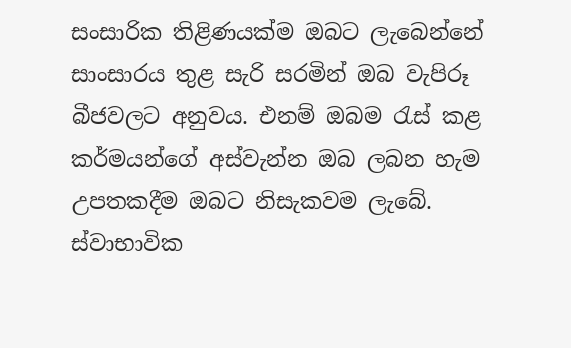සංසාරික තිළිණයක්‌ම ඔබට ලැබෙන්නේ සාංසාරය තුළ සැරි සරමින් ඔබ වැපිරූ බීජවලට අනුවය. එනම් ඔබම රැස්‌ කළ කර්මයන්ගේ අස්‌වැන්න ඔබ ලබන හැම උපතකදීම ඔබට නිසැකවම ලැබේ. ස්‌වාභාවික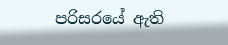පරිසරයේ ඇති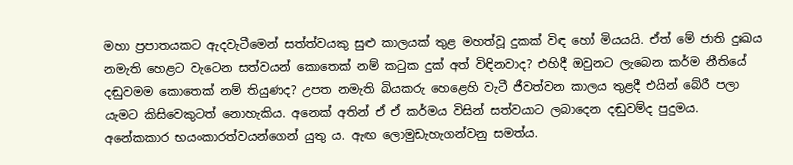මහා ප්‍රපාතයකට ඇදවැටීමෙන් සත්ත්වයකු සුළු කාලයක්‌ තුළ මහත්වූ දුකක්‌ විඳ හෝ මියයයි. ඒත් මේ ජාති දුඃඛය නමැති හෙළට වැටෙන සත්වයන් කොතෙක්‌ නම් කටුක දුක්‌ අත් විඳිනවාද? එහිදී ඔවුනට ලැබෙන කර්ම නීතියේ දඬුවමම කොතෙක්‌ නම් තියුණද? උපත නමැති බියකරු හෙළෙහි වැටී ජීවත්වන කාලය තුළදී එයින් බේරී පලා යැමට කිසිවෙකුටත් නොහැකිය. අනෙක්‌ අතින් ඒ ඒ කර්මය විසින් සත්වයාට ලබාදෙන දඬුවම්ද පුදුමය. අනේකකාර භයංකාරත්වයන්ගෙන් යුතු ය. ඇඟ ලොමුඩැහැගන්වනු සමත්ය.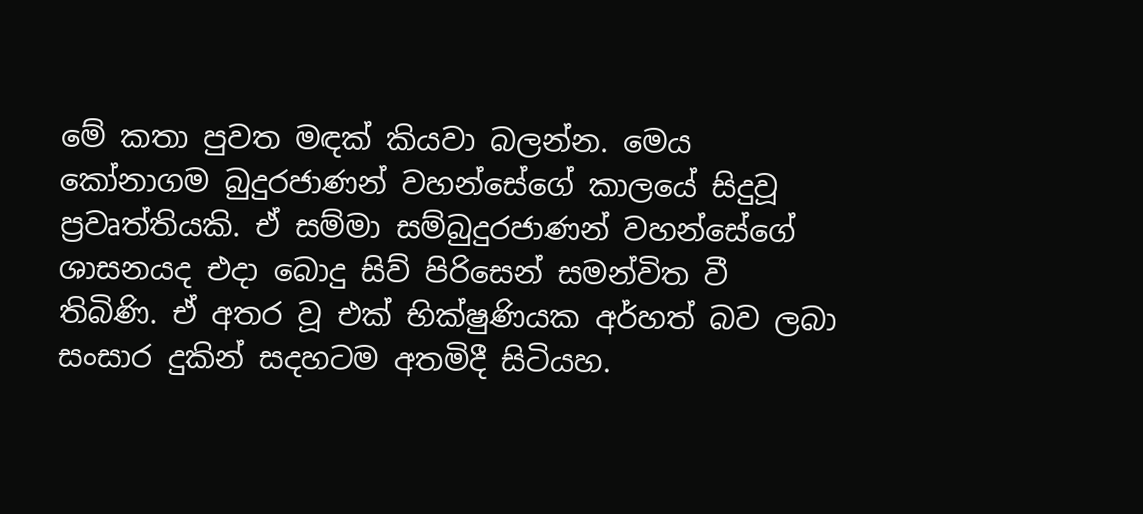මේ කතා පුවත මඳක්‌ කියවා බලන්න. මෙය කෝනාගම බුදුරජාණන් වහන්සේගේ කාලයේ සිදුවූ ප්‍රවෘත්තියකි. ඒ සම්මා සම්බුදුරජාණන් වහන්සේගේ ශාසනයද එදා බොදු සිව් පිරිසෙන් සමන්විත වී තිබිණි. ඒ අතර වූ එක්‌ භික්‌ෂුණියක අර්හත් බව ලබා සංසාර දුකින් සදහටම අතමිදී සිටියහ.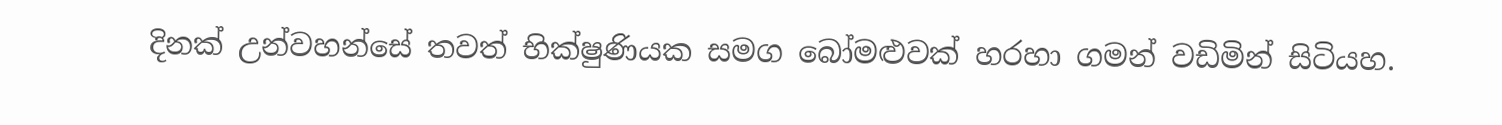දිනක්‌ උන්වහන්සේ තවත් භික්‌ෂුණියක සමග බෝමළුවක්‌ හරහා ගමන් වඩිමින් සිටියහ.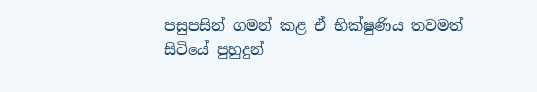පසුපසින් ගමන් කළ ඒ භික්‌ෂුණිය තවමත් සිටියේ පුහුදුන්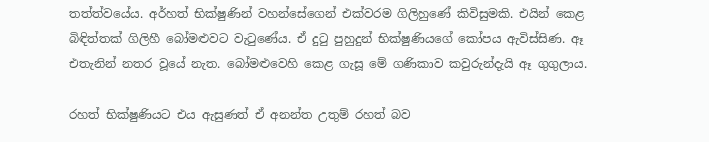තත්ත්වයේය. අර්හත් භික්‌ෂුණින් වහන්සේගෙන් එක්‌වරම ගිලිහුණේ කිවිසුමකි. එයින් කෙළ බිඳිත්තක්‌ ගිලිහී බෝමළුවට වැටුණේය. ඒ දුටු පුහුදුන් භික්‌ෂුණියගේ කෝපය ඇවිස්‌සිණ. ඈ එතැනින් නතර වූයේ නැත. බෝමළුවෙහි කෙළ ගැසූ මේ ගණිකාව කවුරුන්දැයි ඈ ගුගුලාය.

රහත් භික්‌ෂුණියට එය ඇසුණත් ඒ අනන්ත උතුම් රහත් බව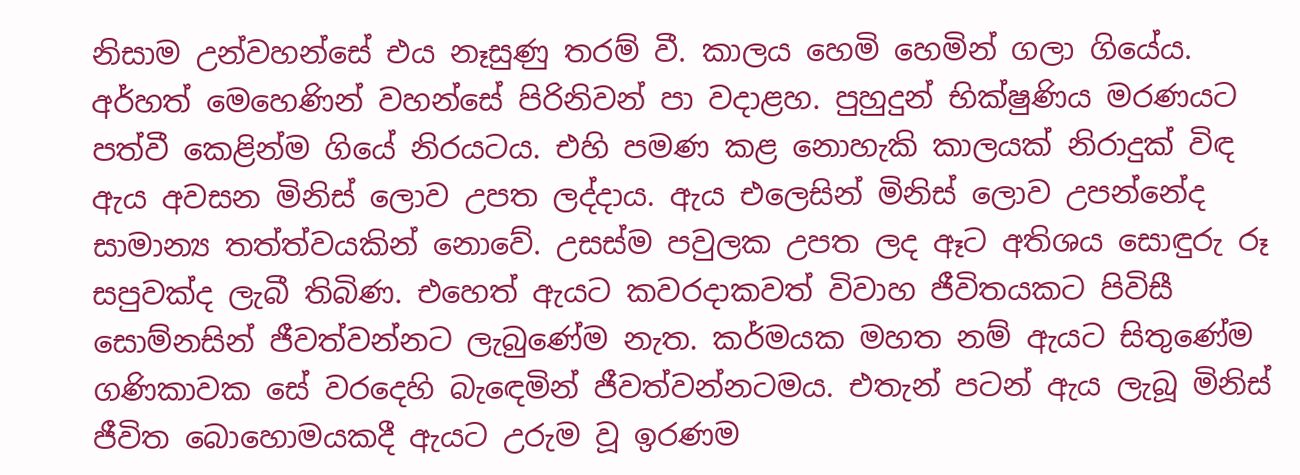නිසාම උන්වහන්සේ එය නෑසුණු තරම් වී. කාලය හෙමි හෙමින් ගලා ගියේය. අර්හත් මෙහෙණින් වහන්සේ පිරිනිවන් පා වදාළහ. පුහුදුන් භික්‌ෂුණිය මරණයට පත්වී කෙළින්ම ගියේ නිරයටය. එහි පමණ කළ නොහැකි කාලයක්‌ නිරාදුක්‌ විඳ ඇය අවසන මිනිස්‌ ලොව උපත ලද්දාය. ඇය එලෙසින් මිනිස්‌ ලොව උපන්නේද සාමාන්‍ය තත්ත්වයකින් නොවේ. උසස්‌ම පවුලක උපත ලද ඈට අතිශය සොඳුරු රූ සපුවක්‌ද ලැබී තිබිණ. එහෙත් ඇයට කවරදාකවත් විවාහ ජීවිතයකට පිවිසී සොම්නසින් ජීවත්වන්නට ලැබුණේම නැත. කර්මයක මහත නම් ඇයට සිතුණේම ගණිකාවක සේ වරදෙහි බැඳෙමින් ජීවත්වන්නටමය. එතැන් පටන් ඇය ලැබූ මිනිස්‌ ජීවිත බොහොමයකදී ඇයට උරුම වූ ඉරණම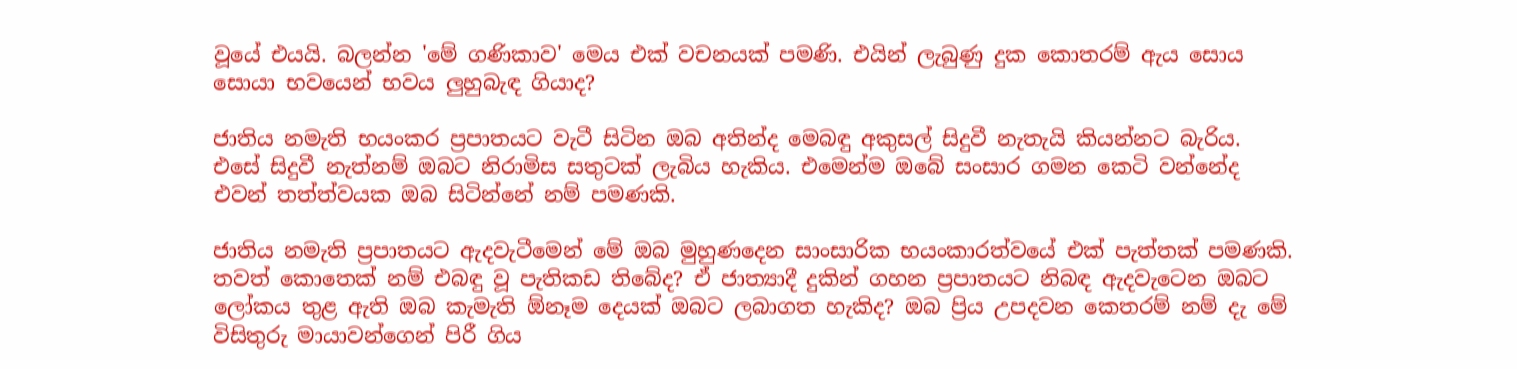වූයේ එයයි. බලන්න 'මේ ගණිකාව' මෙය එක්‌ වචනයක්‌ පමණි. එයින් ලැබුණු දුක කොතරම් ඇය සොය සොයා භවයෙන් භවය ලුහුබැඳ ගියාද?

ජාතිය නමැති භයංකර ප්‍රපාතයට වැටී සිටින ඔබ අතින්ද මෙබඳු අකුසල් සිදුවී නැතැයි කියන්නට බැරිය. එසේ සිදුවී නැත්නම් ඔබට නිරාමිස සතුටක්‌ ලැබිය හැකිය. එමෙන්ම ඔබේ සංසාර ගමන කෙටි වන්නේද එවන් තත්ත්වයක ඔබ සිටින්නේ නම් පමණකි.

ජාතිය නමැති ප්‍රපාතයට ඇදවැටීමෙන් මේ ඔබ මුහුණදෙන සාංසාරික භයංකාරත්වයේ එක්‌ පැත්තක්‌ පමණකි. තවත් කොතෙක්‌ නම් එබඳු වූ පැතිකඩ තිබේද? ඒ ජාත්‍යාදී දුකින් ගහන ප්‍රපාතයට නිබඳ ඇදවැටෙන ඔබට ලෝකය තුළ ඇති ඔබ කැමැති ඕනෑම දෙයක්‌ ඔබට ලබාගත හැකිද? ඔබ ප්‍රිය උපදවන කෙතරම් නම් දැ මේ විසිතුරු මායාවන්ගෙන් පිරී ගිය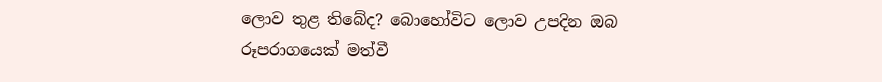ලොව තුළ තිබේද? බොහෝවිට ලොව උපදින ඔබ රූපරාගයෙක්‌ මත්වී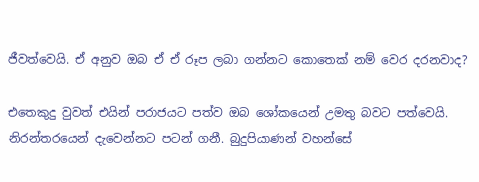ජීවත්වෙයි. ඒ අනුව ඔබ ඒ ඒ රූප ලබා ගන්නට කොතෙක්‌ නම් වෙර දරනවාද?

එතෙකුදු වුවත් එයින් පරාජයට පත්ව ඔබ ශෝකයෙන් උමතු බවට පත්වෙයි. නිරන්තරයෙන් දැවෙන්නට පටන් ගනී. බුදුපියාණන් වහන්සේ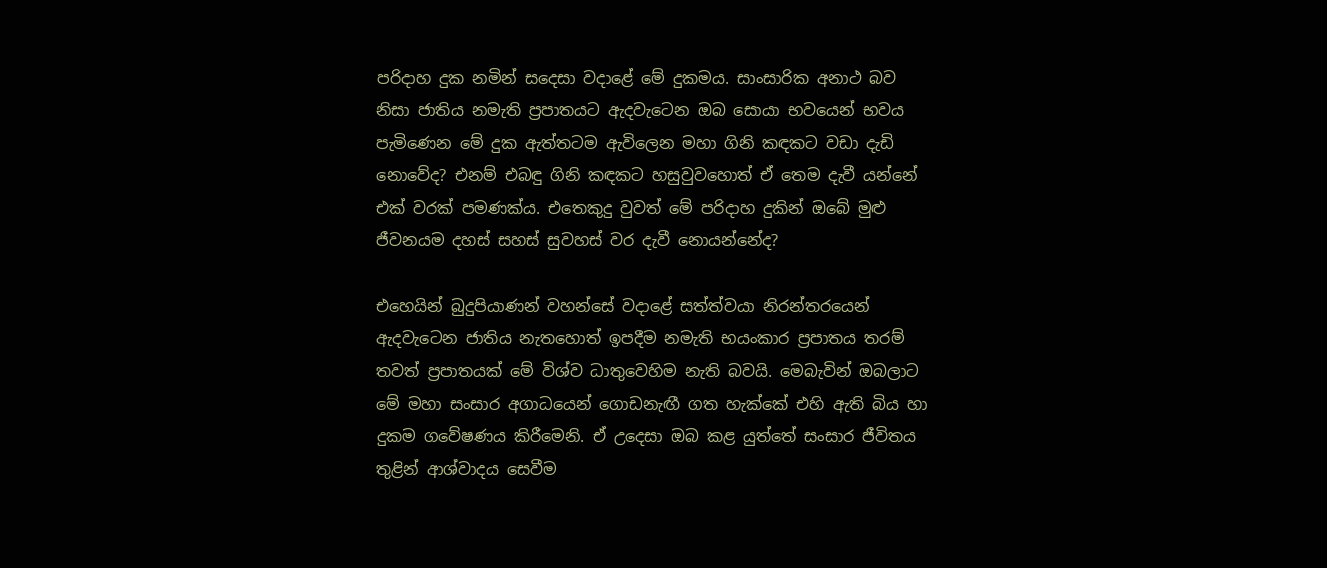පරිදාහ දුක නමින් සදෙසා වදාළේ මේ දුකමය. සාංසාරික අනාථ බව නිසා ජාතිය නමැති ප්‍රපාතයට ඇදවැටෙන ඔබ සොයා භවයෙන් භවය පැමිණෙන මේ දුක ඇත්තටම ඇවිලෙන මහා ගිනි කඳකට වඩා දැඩි නොවේද? එනම් එබඳු ගිනි කඳකට හසුවුවහොත් ඒ තෙම දැවී යන්නේ එක්‌ වරක්‌ පමණක්‌ය. එතෙකුදු වුවත් මේ පරිදාහ දුකින් ඔබේ මුළු ජීවනයම දහස්‌ සහස්‌ සුවහස්‌ වර දැවී නොයන්නේද?

එහෙයින් බුදුපියාණන් වහන්සේ වදාළේ සත්ත්වයා නිරන්තරයෙන් ඇදවැටෙන ජාතිය නැතහොත් ඉපදීම නමැති භයංකාර ප්‍රපාතය තරම් තවත් ප්‍රපාතයක්‌ මේ විශ්ව ධාතුවෙහිම නැති බවයි. මෙබැවින් ඔබලාට මේ මහා සංසාර අගාධයෙන් ගොඩනැඟී ගත හැක්‌කේ එහි ඇති බිය හා දුකම ගවේෂණය කිරීමෙනි. ඒ උදෙසා ඔබ කළ යුත්තේ සංසාර ජීවිතය තුළින් ආශ්වාදය සෙවීම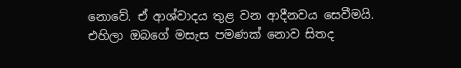නොවේ. ඒ ආශ්වාදය තුළ වන ආදීනවය සෙවීමයි. එහිලා ඔබගේ මසැස පමණක්‌ නොව සිතද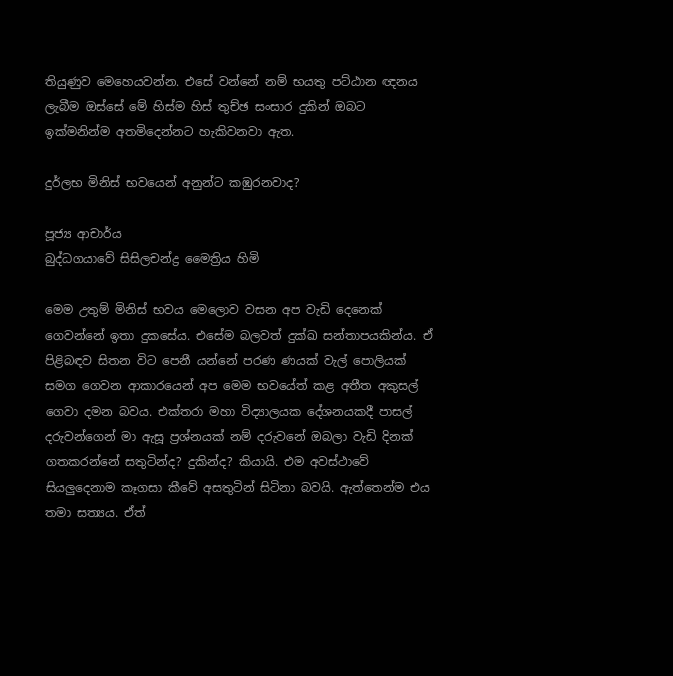තියුණුව මෙහෙයවන්න. එසේ වන්නේ නම් භයතු පට්‌ඨාන ඥනය ලැබීම ඔස්‌සේ මේ හිස්‌ම හිස්‌ තුච්ඡ සංසාර දුකින් ඔබට ඉක්‌මනින්ම අතමිදෙන්නට හැකිවනවා ඇත.

දුර්ලභ මිනිස්‌ භවයෙන් අනුන්ට කඹුරනවාද?

පූජ්‍ය ආචාර්ය
බුද්ධගයාවේ සිසිලචන්ද්‍ර මෛත්‍රිය හිමි

මෙම උතුම් මිනිස්‌ භවය මෙලොව වසන අප වැඩි දෙනෙක්‌ ගෙවන්නේ ඉතා දුකසේය. එසේම බලවත් දුක්‌ඛ සන්තාපයකින්ය. ඒ පිළිබඳව සිතන විට පෙනී යන්නේ පරණ ණයක්‌ වැල් පොලියක්‌ සමග ගෙවන ආකාරයෙන් අප මෙම භවයේත් කළ අතීත අකුසල් ගෙවා දමන බවය. එක්‌තරා මහා විද්‍යාලයක දේශනයකදී පාසල් දරුවන්ගෙන් මා ඇසූ ප්‍රශ්නයක්‌ නම් දරුවනේ ඔබලා වැඩි දිනක්‌ ගතකරන්නේ සතුටින්ද? දුකින්ද? කියායි. එම අවස්‌ථාවේ සියලුදෙනාම කෑගසා කීවේ අසතුටින් සිටිනා බවයි. ඇත්තෙන්ම එය තමා සත්‍යය. ඒත්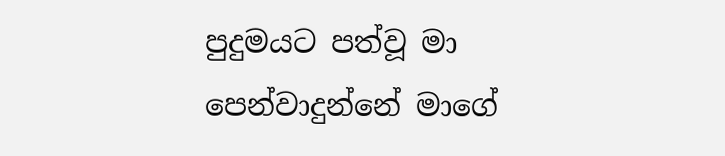පුදුමයට පත්වූ මා පෙන්වාදුන්නේ මාගේ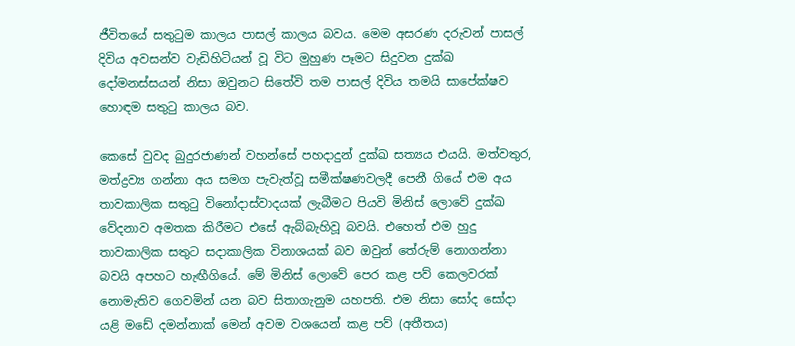ජීවිතයේ සතුටුම කාලය පාසල් කාලය බවය. මෙම අසරණ දරුවන් පාසල් දිවිය අවසන්ව වැඩිහිටියන් වූ විට මුහුණ පෑමට සිදුවන දුක්‌ඛ දෝමනස්‌සයන් නිසා ඔවුනට සිතේවි තම පාසල් දිවිය තමයි සාපේක්‌ෂව හොඳම සතුටු කාලය බව.

කෙසේ වුවද බුදුරජාණන් වහන්සේ පහදාදුන් දුක්‌ඛ සත්‍යය එයයි. මත්වතුර, මත්ද්‍රව්‍ය ගන්නා අය සමග පැවැත්වූ සමීක්‌ෂණවලදී පෙනී ගියේ එම අය තාවකාලික සතුටු විනෝදාස්‌වාදයක්‌ ලැබීමට පියවි මිනිස්‌ ලොවේ දුක්‌ඛ වේදනාව අමතක කිරීමට එසේ ඇබ්බැහිවූ බවයි. එහෙත් එම හුදු තාවකාලික සතුට සදාකාලික විනාශයක්‌ බව ඔවුන් තේරුම් නොගන්නා බවයි අපහට හැඟීගියේ. මේ මිනිස්‌ ලොවේ පෙර කළ පව් කෙලවරක්‌ නොමැතිව ගෙවමින් යන බව සිතාගැනුම යහපති. එම නිසා සෝද සෝදා යළි මඩේ දමන්නාක්‌ මෙන් අවම වශයෙන් කළ පව් (අතීතය)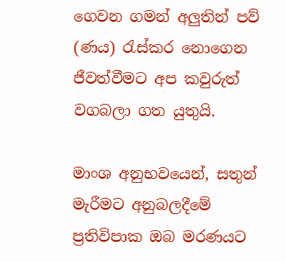ගෙවන ගමන් අලුතින් පව් (ණය) රැස්‌කර නොගෙන ජීවත්වීමට අප කවුරුත් වගබලා ගත යුතුයි.

මාංශ අනුභවයෙන්, සතුන් මැරීමට අනුබලදීමේ ප්‍රතිවිපාක ඔබ මරණයට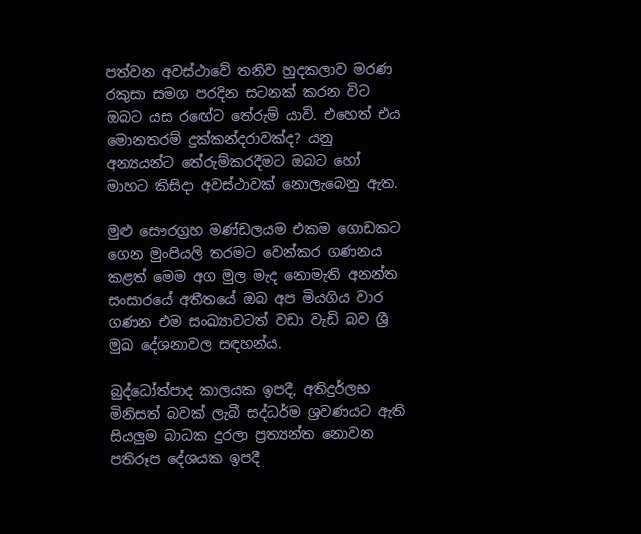පත්වන අවස්‌ථාවේ තනිව හුදකලාව මරණ රකුසා සමග පරදින සටනක්‌ කරන විට ඔබට යස රඟේට තේරුම් යාවි. එහෙත් එය මොනතරම් දුක්‌කන්දරාවක්‌ද? යනු අන්‍යයන්ට තේරුම්කරදීමට ඔබට හෝ මාහට කිසිදා අවස්‌ථාවක්‌ නොලැබෙනු ඇත.

මුළු සෞරග්‍රහ මණ්‌ඩලයම එකම ගොඩකට ගෙන මුංපියලි තරමට වෙන්කර ගණනය කළත් මෙම අග මුල මැද නොමැති අනන්ත සංසාරයේ අතීතයේ ඔබ අප මියගිය වාර ගණන එම සංඛ්‍යාවටත් වඩා වැඩි බව ශ්‍රී මුඛ දේශනාවල සඳහන්ය.

බුද්ධෝත්පාද කාලයක ඉපදී, අතිදුර්ලභ මිනිසත් බවක්‌ ලැබී සද්ධර්ම ශ්‍රවණයට ඇති සියලුම බාධක දුරලා ප්‍රත්‍යන්ත නොවන පතිරූප දේශයක ඉපදී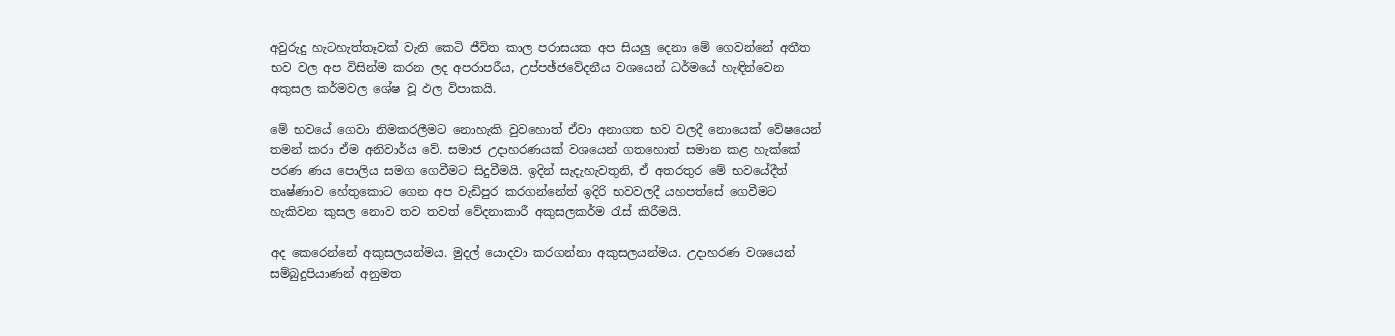අවුරුදු හැටහැත්තෑවක්‌ වැනි කෙටි ජීවිත කාල පරාසයක අප සියලු දෙනා මේ ගෙවන්නේ අතීත භව වල අප විසින්ම කරන ලද අපරාපරීය, උප්පඡ්ජවේදනීය වශයෙන් ධර්මයේ හැඳින්වෙන අකුසල කර්මවල ශේෂ වූ ඵල විපාකයි.

මේ භවයේ ගෙවා නිමකරලීමට නොහැකි වුවහොත් ඒවා අනාගත භව වලදී නොයෙක්‌ වේෂයෙන් තමන් කරා ඒම අනිවාර්ය වේ. සමාජ උදාහරණයක්‌ වශයෙන් ගතහොත් සමාන කළ හැක්‌කේ පරණ ණය පොලිය සමග ගෙවීමට සිදුවීමයි. ඉදින් සැදැහැවතුනි, ඒ අතරතුර මේ භවයේදීත් තෘෂ්ණාව හේතුකොට ගෙන අප වැඩිපුර කරගන්නේත් ඉදිරි භවවලදී යහපත්සේ ගෙවීමට හැකිවන කුසල නොව තව තවත් වේදනාකාරී අකුසලකර්ම රැස්‌ කිරීමයි.

අද කෙරෙන්නේ අකුසලයන්මය. මුදල් යොදවා කරගන්නා අකුසලයන්මය. උදාහරණ වශයෙන් සම්බුදුපියාණන් අනුමත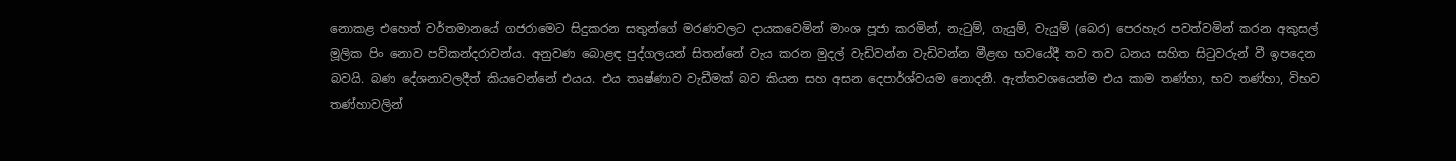නොකළ එහෙත් වර්තමානයේ ගජරාමෙට සිදුකරන සතුන්ගේ මරණවලට දායකවෙමින් මාංශ පූජා කරමින්, නැටුම්, ගැයුම්, වැයුම් (බෙර) පෙරහැර පවත්වමින් කරන අකුසල් මූලික පිං නොව පව්කන්දරාවන්ය. අනුවණ බොළඳ පුද්ගලයන් සිතන්නේ වැය කරන මුදල් වැඩිවන්න වැඩිවන්න මීළඟ භවයේදී තව තව ධනය සහිත සිටුවරුන් වී ඉපදෙන බවයි. බණ දේශනාවලදීත් කියවෙන්නේ එයය. එය තෘෂ්ණාව වැඩීමක්‌ බව කියන සහ අසන දෙපාර්ශ්වයම නොදනී. ඇත්තවශයෙන්ම එය කාම තණ්‌හා, භව තණ්‌හා, විභව තණ්‌හාවලින්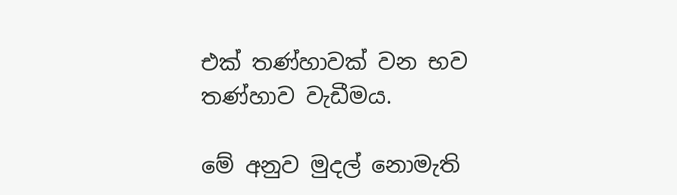එක්‌ තණ්‌හාවක්‌ වන භව තණ්‌හාව වැඩීමය.

මේ අනුව මුදල් නොමැති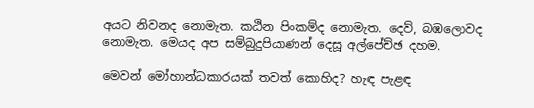අයට නිවනද නොමැත. කඨින පිංකම්ද නොමැත. දෙව්, බඹලොවද නොමැත. මෙයද අප සම්බුදුපියාණන් දෙසූ අල්පේච්ඡ දහම.

මෙවන් මෝහාන්ධකාරයක්‌ තවත් කොහිද? හැඳ පැළඳ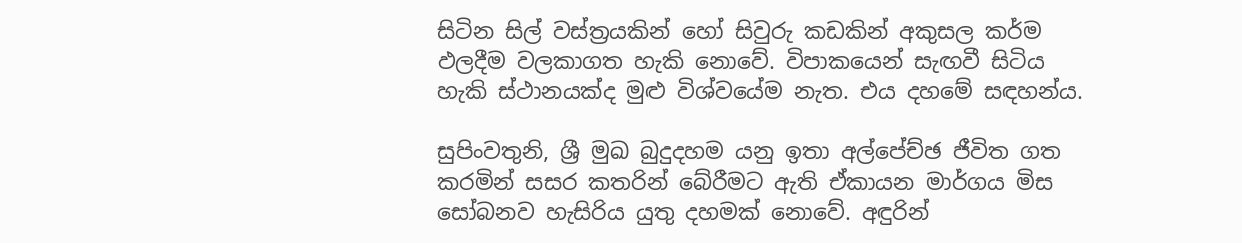සිටින සිල් වස්‌ත්‍රයකින් හෝ සිවුරු කඩකින් අකුසල කර්ම ඵලදීම වලකාගත හැකි නොවේ. විපාකයෙන් සැඟවී සිටිය හැකි ස්‌ථානයක්‌ද මුළු විශ්වයේම නැත. එය දහමේ සඳහන්ය.

සුපිංවතුනි, ශ්‍රී මුඛ බුදුදහම යනු ඉතා අල්පේච්ඡ ජීවිත ගත කරමින් සසර කතරින් බේරීමට ඇති ඒකායන මාර්ගය මිස සෝබනව හැසිරිය යුතු දහමක්‌ නොවේ. අඳුරින්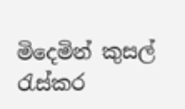මිදෙමින් කුසල් රැස්‌කර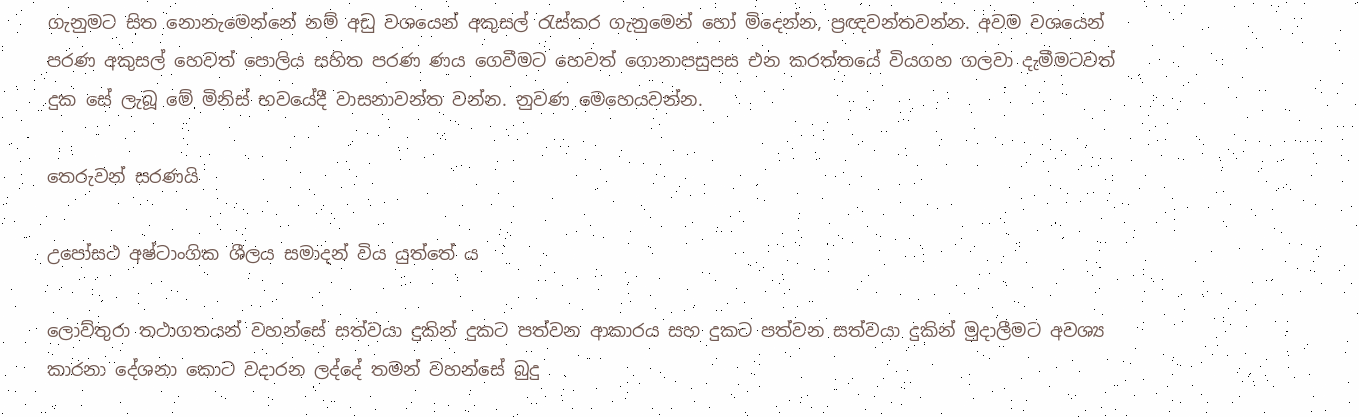ගැනුමට සිත නොනැමෙන්නේ නම් අඩු වශයෙන් අකුසල් රැස්‌කර ගැනුමෙන් හෝ මිදෙන්න, ප්‍රඥවන්තවන්න. අවම වශයෙන් පරණ අකුසල් හෙවත් පොලිය සහිත පරණ ණය ගෙවීමට හෙවත් ගොනාපසුපස එන කරත්තයේ වියගහ ගලවා දැමීමටවත් දුක සේ ලැබූ මේ මිනිස්‌ භවයේදී වාසනාවන්ත වන්න. නුවණ මෙහෙයවන්න.

තෙරුවන් සරණයි

උපෝසථ අෂ්ටාංගික ශීලය සමාදන් විය යුත්තේ ය

ලොව්තුරා තථාගතයන් වහන්සේ සත්වයා දුකින් දුකට පත්වන ආකාරය සහ දුකට පත්වන සත්වයා දුකින් මුදාලීමට අවශ්‍ය කාරනා දේශනා කොට වදාරන ලද්දේ තමන් වහන්සේ බුදු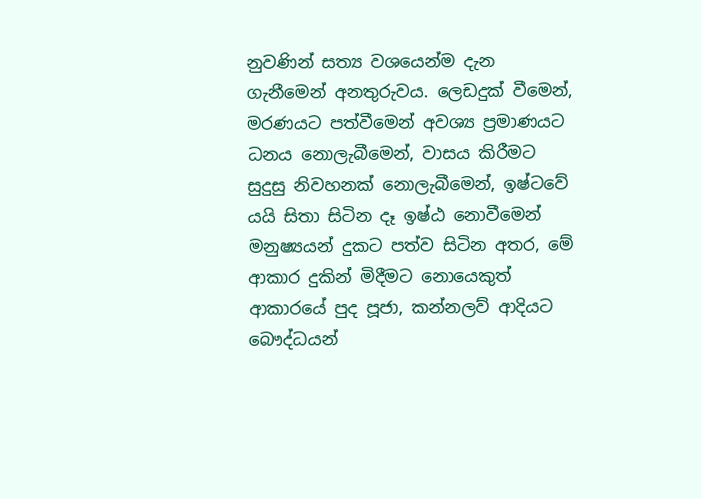නුවණින් සත්‍ය වශයෙන්ම දැන ගැනීමෙන් අනතුරුවය. ලෙඩදුක් වීමෙන්, මරණයට පත්වීමෙන් අවශ්‍ය ප්‍රමාණයට ධනය නොලැබීමෙන්, වාසය කිරීමට සුදුසු නිවහනක් නොලැබීමෙන්, ඉෂ්ටවේ යයි සිතා සිටින දෑ ඉෂ්ඨ නොවීමෙන් මනුෂ්‍යයන් දුකට පත්ව සිටින අතර, මේ ආකාර දුකින් මිදීමට නොයෙකුත් ආකාරයේ පුද පූජා, කන්නලව් ආදියට බෞද්ධයන්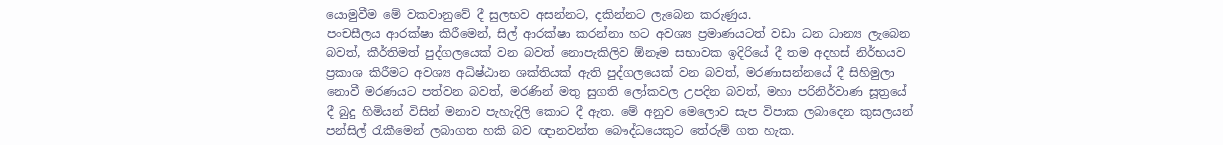යොමුවීම මේ වකවානුවේ දී සුලභව අසන්නට, දකින්නට ලැබෙන කරුණුය.
පංචසීලය ආරක්ෂා කිරීමෙන්, සිල් ආරක්ෂා කරන්නා හට අවශ්‍ය ප්‍රමාණයටත් වඩා ධන ධාන්‍ය ලැබෙන බවත්, කීර්තිමත් පුද්ගලයෙක් වන බවත් නොපැකිලිව ඕනෑම සභාවක ඉදිරියේ දී තම අදහස් නිර්භයව ප්‍රකාශ කිරීමට අවශ්‍ය අධිෂ්ඨාන ශක්තියක් ඇති පුද්ගලයෙක් වන බවත්, මරණාසන්නයේ දී සිහිමුලා නොවී මරණයට පත්වන බවත්, මරණින් මතු සුගති ලෝකවල උපදින බවත්, මහා පරිනිර්වාණ සූත්‍රයේ දී බුදු හිමියන් විසින් මනාව පැහැදිලි කොට දී ඇත. මේ අනුව මෙලොව සැප විපාක ලබාදෙන කුසලයන් පන්සිල් රැකීමෙන් ලබාගත හකි බව ඥානවන්ත බෞද්ධයෙකුට තේරුම් ගත හැක.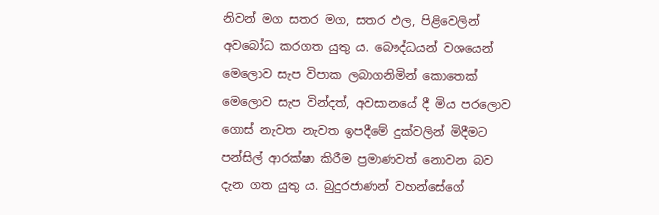නිවන් මග සතර මග, සතර ඵල, පිළිවෙලින් අවබෝධ කරගත යුතු ය. බෞද්ධයන් වශයෙන් මෙලොව සැප විපාක ලබාගනිමින් කොතෙක් මෙලොව සැප වින්දත්, අවසානයේ දී මිය පරලොව ගොස් නැවත නැවත ඉපදීමේ දුක්වලින් මිදීමට පන්සිල් ආරක්ෂා කිරීම ප්‍රමාණවත් නොවන බව දැන ගත යුතු ය. බුදුරජාණන් වහන්සේගේ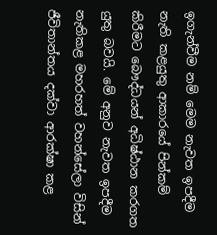ඉගැන්වීම නම් මෙම නැවත ඉපදීම නැති කළයුතු ආකාරයේ පින්කම් කිරීමට බෞද්ධයන් අධිෂ්ඨාන කරගත යුතු බවයි. මේ අනුව නැවත ඉපදීම නැතිකළ මහරහත් වහන්සේලා විසින් ජීවිතාන්තය දක්වා ආරක්ෂා කළ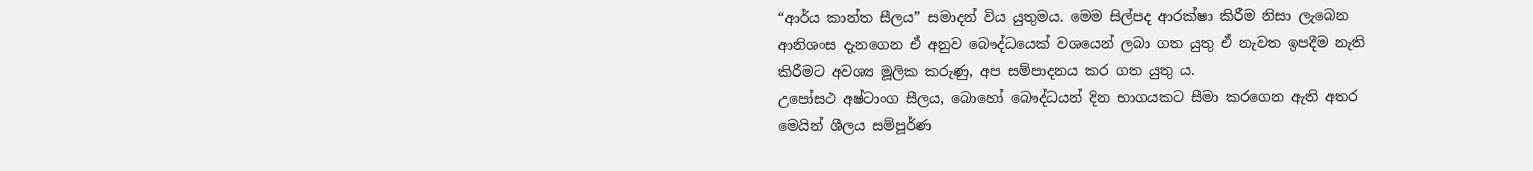“ආර්ය කාන්ත සීලය” සමාදන් විය යුතුමය. මෙම සිල්පද ආරක්ෂා කිරීම නිසා ලැබෙන ආනිශංස දැනගෙන ඒ අනුව බෞද්ධයෙක් වශයෙන් ලබා ගත යුතු ඒ නැවත ඉපදීම නැති කිරීමට අවශ්‍ය මූලික කරුණු, අප සම්පාදනය කර ගත යුතු ය.
උපෝසථ අෂ්ටාංග සීලය, බොහෝ බෞද්ධයන් දින භාගයකට සීමා කරගෙන ඇති අතර මෙයින් ශීලය සම්පූර්ණ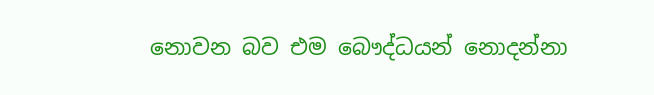නොවන බව එම බෞද්ධයන් නොදන්නා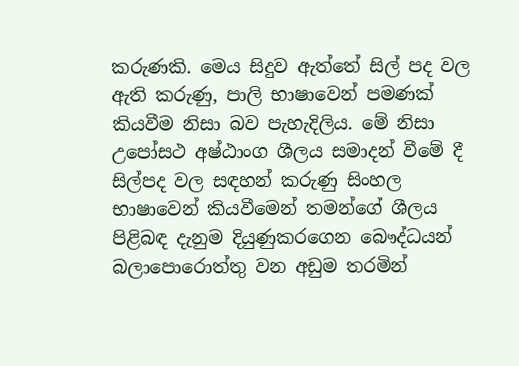කරුණකි. මෙය සිදුව ඇත්තේ සිල් පද වල ඇති කරුණු, පාලි භාෂාවෙන් පමණක් කියවීම නිසා බව පැහැදිලිය. මේ නිසා උපෝසථ අෂ්ඨාංග ශීලය සමාදන් වීමේ දී සිල්පද වල සඳහන් කරුණු සිංහල භාෂාවෙන් කියවීමෙන් තමන්ගේ ශීලය පිළිබඳ දැනුම දියුණුකරගෙන බෞද්ධයන් බලාපොරොත්තු වන අඩුම තරමින්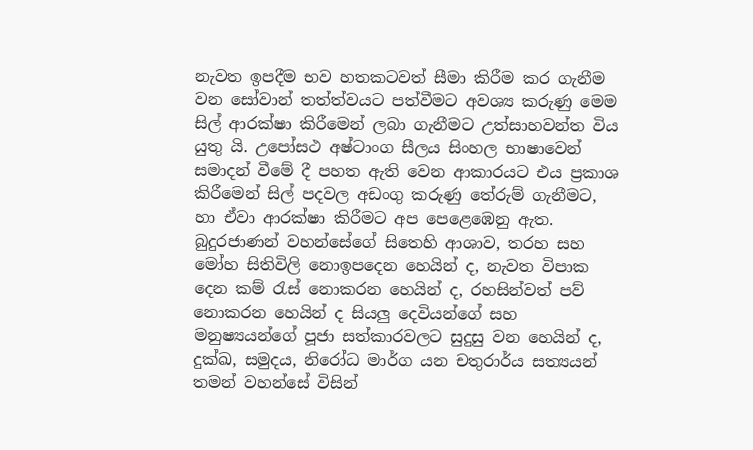නැවත ඉපදීම භව හතකටවත් සීමා කිරීම කර ගැනීම වන සෝවාන් තත්ත්වයට පත්වීමට අවශ්‍ය කරුණු මෙම සිල් ආරක්ෂා කිරීමෙන් ලබා ගැනීමට උත්සාහවන්ත විය යුතු යි. උපෝසථ අෂ්ටාංග සීලය සිංහල භාෂාවෙන් සමාදන් වීමේ දී පහත ඇති වෙන ආකාරයට එය ප්‍රකාශ කිරීමෙන් සිල් පදවල අඩංගු කරුණු තේරුම් ගැනීමට, හා ඒවා ආරක්ෂා කිරීමට අප පෙළෙඹෙනු ඇත.
බුදුරජාණන් වහන්සේගේ සිතෙහි ආශාව, තරහ සහ මෝහ සිතිවිලි නොඉපදෙන හෙයින් ද, නැවත විපාක දෙන කම් රැස් නොකරන හෙයින් ද, රහසින්වත් පව් නොකරන හෙයින් ද සියලු දෙවියන්ගේ සහ මනුෂ්‍යයන්ගේ පූජා සත්කාරවලට සුදුසු වන හෙයින් ද, දුක්ඛ, සමුදය, නිරෝධ මාර්ග යන චතුරාර්ය සත්‍යයන් තමන් වහන්සේ විසින්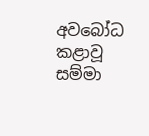අවබෝධ කළාවූ සම්මා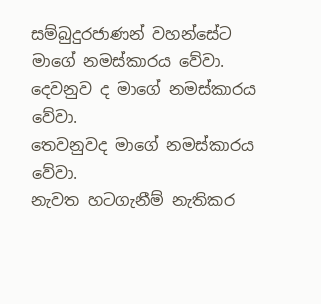සම්බුදුරජාණන් වහන්සේට මාගේ නමස්කාරය වේවා.
දෙවනුව ද මාගේ නමස්කාරය වේවා.
තෙවනුවද මාගේ නමස්කාරය වේවා.
නැවත හටගැනීම් නැතිකර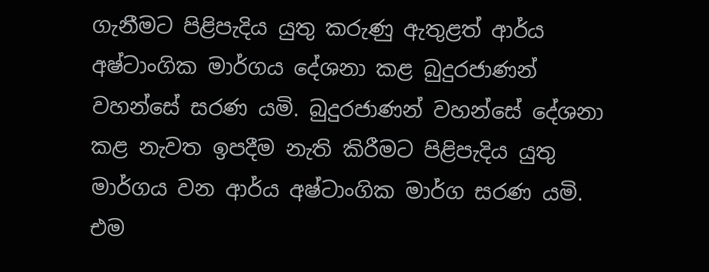ගැනීමට පිළිපැදිය යුතු කරුණු ඇතුළත් ආර්ය අෂ්ටාංගික මාර්ගය දේශනා කළ බුදුරජාණන් වහන්සේ සරණ යමි. බුදුරජාණන් වහන්සේ දේශනා කළ නැවත ඉපදීම නැති කිරීමට පිළිපැදිය යුතු මාර්ගය වන ආර්ය අෂ්ටාංගික මාර්ග සරණ යමි. එම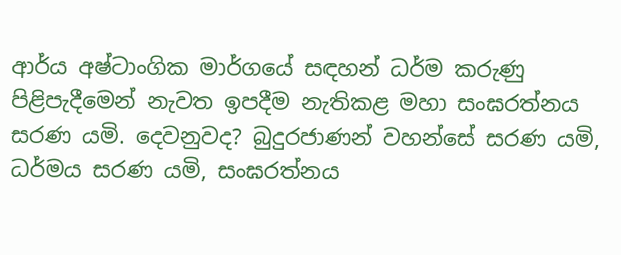ආර්ය අෂ්ටාංගික මාර්ගයේ සඳහන් ධර්ම කරුණු පිළිපැදීමෙන් නැවත ඉපදීම නැතිකළ මහා සංඝරත්නය සරණ යමි. දෙවනුවද? බුදුරජාණන් වහන්සේ සරණ යමි, ධර්මය සරණ යමි, සංඝරත්නය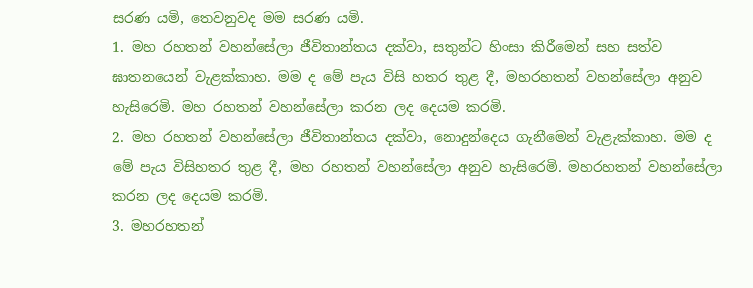සරණ යමි, තෙවනුවද මම සරණ යමි.
1. මහ රහතන් වහන්සේලා ජීවිතාන්තය දක්වා, සතුන්ට හිංසා කිරීමෙන් සහ සත්ව ඝාතනයෙන් වැළක්කාහ. මම ද මේ පැය විසි හතර තුළ දී, මහරහතන් වහන්සේලා අනුව හැසිරෙමි. මහ රහතන් වහන්සේලා කරන ලද දෙයම කරමි.
2. මහ රහතන් වහන්සේලා ජීවිතාන්තය දක්වා, නොදුන්දෙය ගැනීමෙන් වැළැක්කාහ. මම ද මේ පැය විසිහතර තුළ දී, මහ රහතන් වහන්සේලා අනුව හැසිරෙමි. මහරහතන් වහන්සේලා කරන ලද දෙයම කරමි.
3. මහරහතන්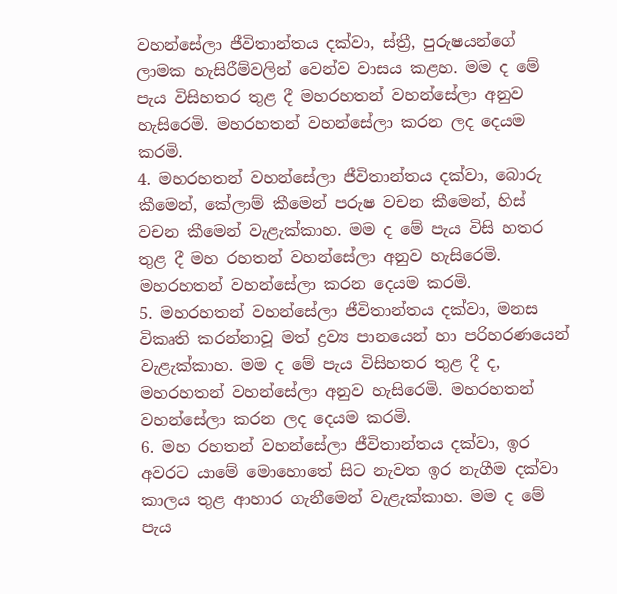වහන්සේලා ජීවිතාන්තය දක්වා, ස්ත්‍රී, පුරුෂයන්ගේ ලාමක හැසිරීම්වලින් වෙන්ව වාසය කළහ. මම ද මේ පැය විසිහතර තුළ දී මහරහතන් වහන්සේලා අනුව හැසිරෙමි. මහරහතන් වහන්සේලා කරන ලද දෙයම කරමි.
4. මහරහතන් වහන්සේලා ජීවිතාන්තය දක්වා, බොරු කීමෙන්, කේලාම් කීමෙන් පරුෂ වචන කීමෙන්, හිස් වචන කීමෙන් වැළැක්කාහ. මම ද මේ පැය විසි හතර තුළ දී මහ රහතන් වහන්සේලා අනුව හැසිරෙමි. මහරහතන් වහන්සේලා කරන දෙයම කරමි.
5. මහරහතන් වහන්සේලා ජීවිතාන්තය දක්වා, මනස විකෘති කරන්නාවූ මත් ද්‍රව්‍ය පානයෙන් හා පරිහරණයෙන් වැළැක්කාහ. මම ද මේ පැය විසිහතර තුළ දී ද, මහරහතන් වහන්සේලා අනුව හැසිරෙමි. මහරහතන් වහන්සේලා කරන ලද දෙයම කරමි.
6. මහ රහතන් වහන්සේලා ජීවිතාන්තය දක්වා, ඉර අවරට යාමේ මොහොතේ සිට නැවත ඉර නැගීම දක්වා කාලය තුළ ආහාර ගැනීමෙන් වැළැක්කාහ. මම ද මේ පැය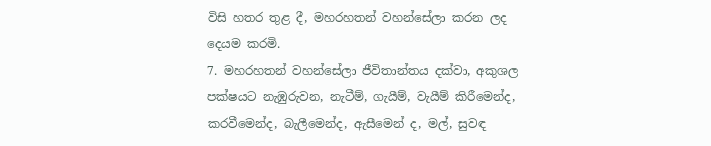විසි හතර තුළ දී, මහරහතන් වහන්සේලා කරන ලද දෙයම කරමි.
7. මහරහතන් වහන්සේලා ජීවිතාන්තය දක්වා, අකුශල පක්ෂයට නැඹුරුවන, නැටීම්, ගැයීම්, වැයීම් කිරීමෙන්ද, කරවීමෙන්ද, බැලීමෙන්ද, ඇසීමෙන් ද, මල්, සුවඳ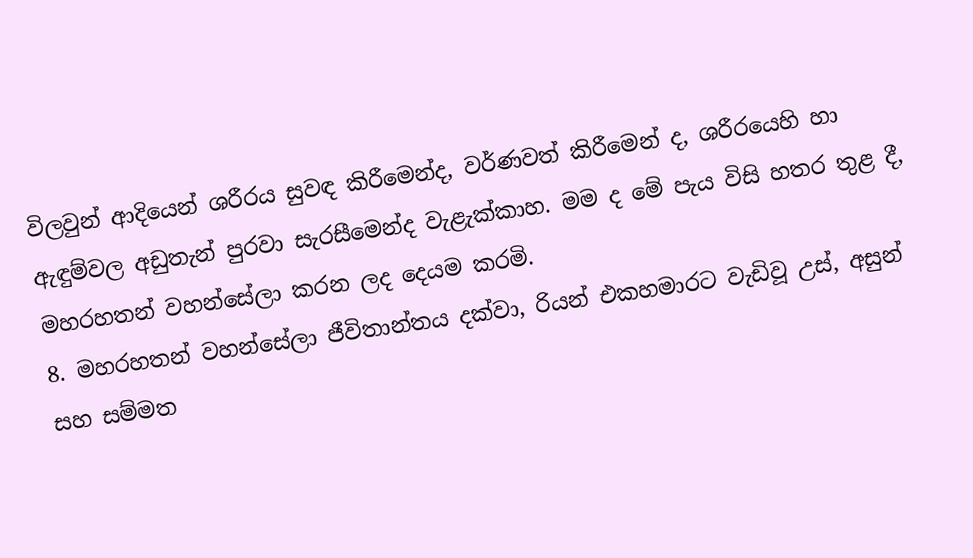විලවුන් ආදියෙන් ශරීරය සුවඳ කිරීමෙන්ද, වර්ණවත් කිරීමෙන් ද, ශරීරයෙහි හා ඇඳුම්වල අඩුතැන් පුරවා සැරසීමෙන්ද වැළැක්කාහ. මම ද මේ පැය විසි හතර තුළ දී, මහරහතන් වහන්සේලා කරන ලද දෙයම කරමි.
8. මහරහතන් වහන්සේලා ජීවිතාන්තය දක්වා, රියන් එකහමාරට වැඩිවූ උස්, අසුන් සහ සම්මත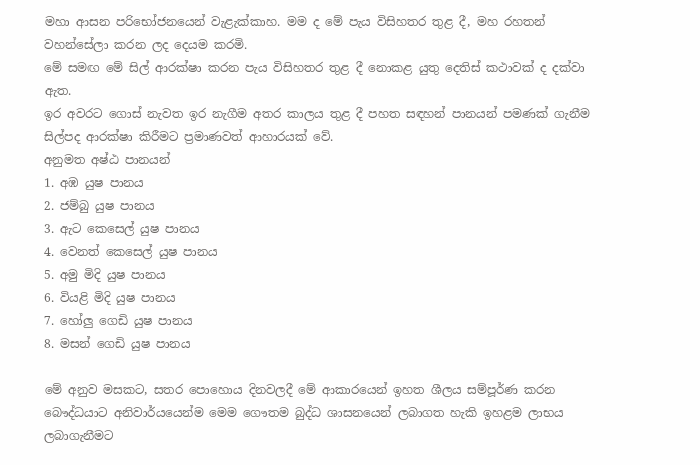මහා ආසන පරිභෝජනයෙන් වැළැක්කාහ. මම ද මේ පැය විසිහතර තුළ දී, මහ රහතන් වහන්සේලා කරන ලද දෙයම කරමි.
මේ සමඟ මේ සිල් ආරක්ෂා කරන පැය විසිහතර තුළ දී නොකළ යුතු දෙතිස් කථාවක් ද දක්වා ඇත.
ඉර අවරට ගොස් නැවත ඉර නැගීම අතර කාලය තුළ දී පහත සඳහන් පානයන් පමණක් ගැනීම සිල්පද ආරක්ෂා කිරීමට ප්‍රමාණවත් ආහාරයක් වේ.
අනුමත අෂ්ඨ පානයන්
1. අඹ යුෂ පානය
2. ජම්බු යුෂ පානය
3. ඇට කෙසෙල් යුෂ පානය
4. වෙනත් කෙසෙල් යුෂ පානය
5. අමු මිදි යුෂ පානය
6. වියළි මිදි යුෂ පානය
7. හෝලු ගෙඩි යුෂ පානය
8. මසන් ගෙඩි යුෂ පානය

මේ අනුව මසකට, සතර පොහොය දිනවලදී මේ ආකාරයෙන් ඉහත ශීලය සම්පූර්ණ කරන බෞද්ධයාට අනිවාර්යයෙන්ම මෙම ගෞතම බුද්ධ ශාසනයෙන් ලබාගත හැකි ඉහළම ලාභය ලබාගැනීමට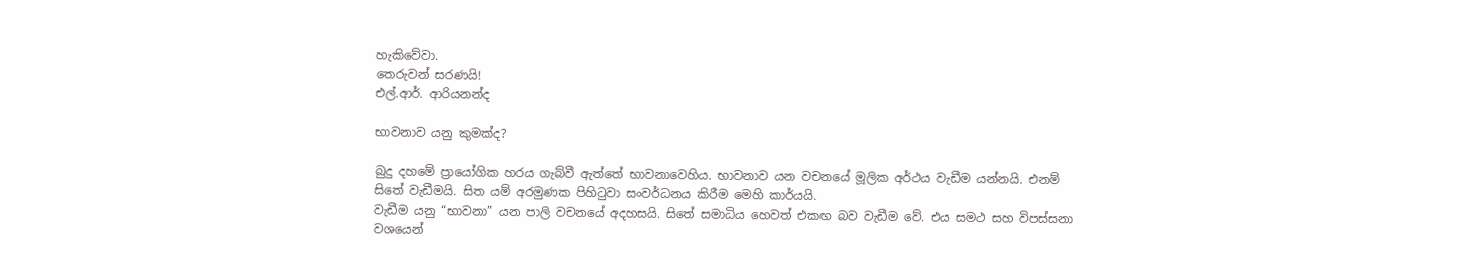හැකිවේවා.
තෙරුවන් සරණයි!
එල්.ආර්. ආරියනන්ද

භාවනාව යනු කුමක්ද?

බුදු දහමේ ප්‍රායෝගික හරය ගැබ්වී ඇත්තේ භාවනාවෙහිය. භාවනාව යන වචනයේ මූලික අර්ථය වැඩීම යන්නයි. එනම් සිතේ වැඩීමයි. සිත යම් අරමුණක පිහිටුවා සංවර්ධනය කිරීම මෙහි කාර්යයි.
වැඩීම යනු “භාවනා” යන පාලි වචනයේ අදහසයි. සිතේ සමාධිය හෙවත් එකඟ බව වැඩීම වේ. එය සමථ සහ විපස්සනා වශයෙන්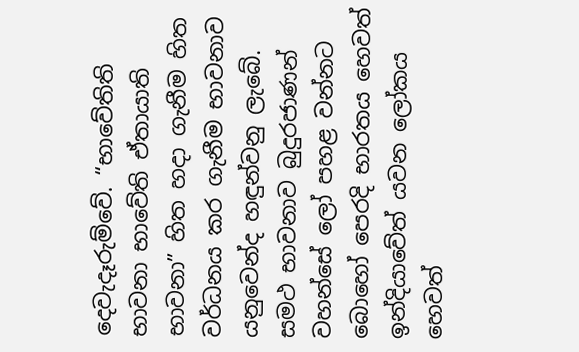දෙවැදෑරුම්වේ. “භාවේතිති භාවනා භාවේති ඒතායාති භාවනා” හිත හදා ගැනීම හිත වර්ධනය කර ගැනීම භාවනාව යනුවෙන්ද හඳුන්වනු ලැබේ.
සමථ භාවනාව බුදුරජාණන් වහන්සේ ලෝ පහළ වන්නට බොහෝ පෙරදි භාරතය හෙවත් ඉන්දියාවේත් යවන ලෝකය හෙවත්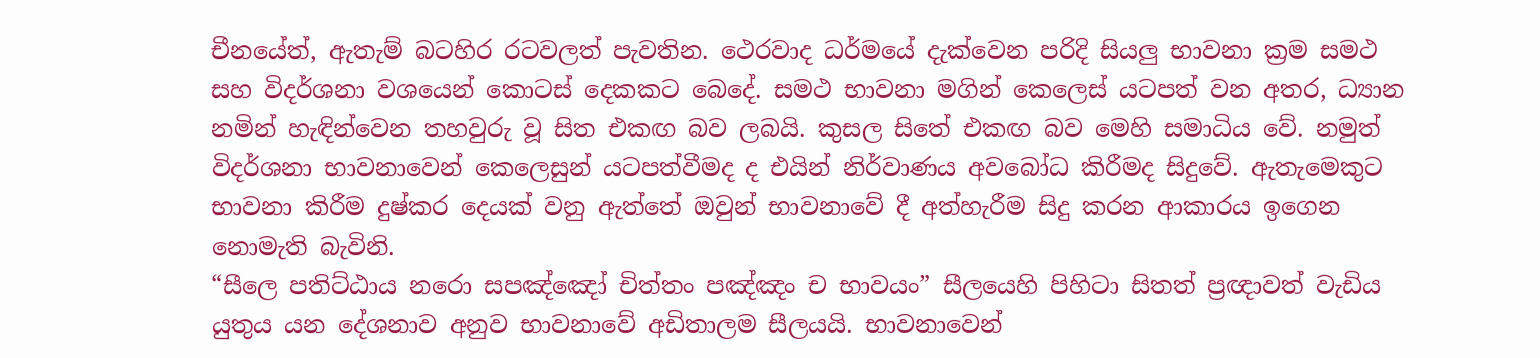චීනයේත්, ඇතැම් බටහිර රටවලත් පැවතින. ථෙරවාද ධර්මයේ දැක්වෙන පරිදි සියලු භාවනා ක්‍රම සමථ සහ විදර්ශනා වශයෙන් කොටස් දෙකකට බෙදේ. සමථ භාවනා මගින් කෙලෙස් යටපත් වන අතර, ධ්‍යාන නමින් හැඳින්වෙන තහවුරු වූ සිත එකඟ බව ලබයි. කුසල සිතේ එකඟ බව මෙහි සමාධිය වේ. නමුත් විදර්ශනා භාවනාවෙන් කෙලෙසුන් යටපත්වීමද ද එයින් නිර්වාණය අවබෝධ කිරීමද සිදුවේ. ඇතැමෙකුට භාවනා කිරීම දුෂ්කර දෙයක් වනු ඇත්තේ ඔවුන් භාවනාවේ දී අත්හැරීම සිදු කරන ආකාරය ඉගෙන නොමැති බැවිනි.
“සීලෙ පතිට්ඨාය නරො සපඤ්ඤෝ චිත්තං පඤ්ඤං ච භාවයං” සීලයෙහි පිහිටා සිතත් ප්‍රඥාවත් වැඩිය යුතුය යන දේශනාව අනුව භාවනාවේ අඩිතාලම සීලයයි. භාවනාවෙන්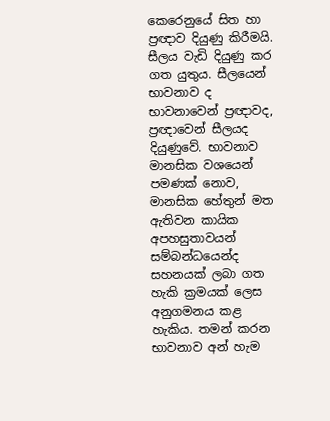කෙරෙනුයේ සිත හා ප්‍රඥාව දියුණු කිරීමයි.
සීලය වැඩි දියුණු කර ගත යුතුය. සීලයෙන් භාවනාව ද භාවනාවෙන් ප්‍රඥාවද, ප්‍රඥාවෙන් සීලයද දියුණුවේ. භාවනාව මානසික වශයෙන් පමණක් නොව, මානසික හේතුන් මත ඇතිවන කායික අපහසුතාවයන් සම්බන්ධයෙන්ද සහනයක් ලබා ගත හැකි ක්‍රමයක් ලෙස අනුගමනය කළ හැකිය. තමන් කරන භාවනාව අන් හැම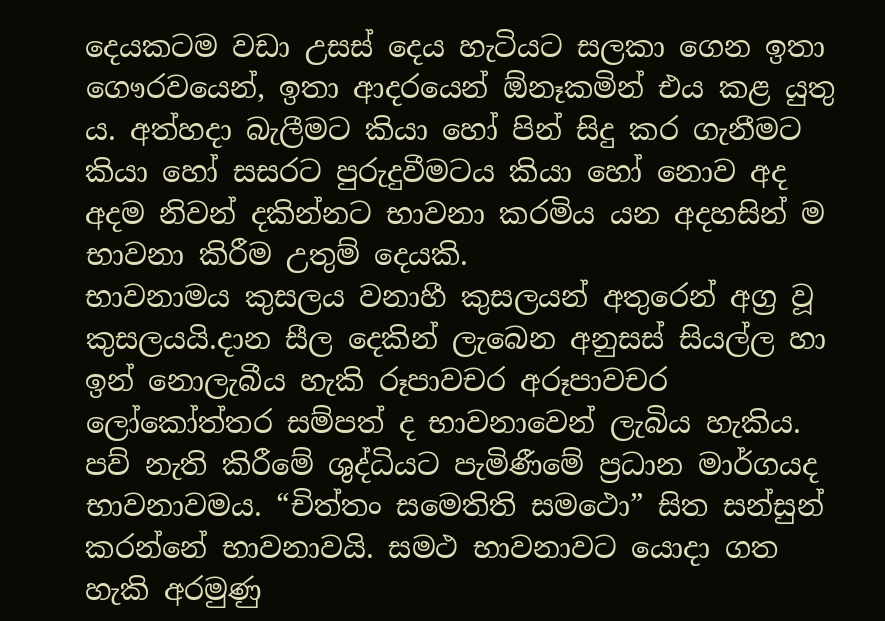දෙයකටම වඩා උසස් දෙය හැටියට සලකා ගෙන ඉතා ගෞරවයෙන්, ඉතා ආදරයෙන් ඕනෑකමින් එය කළ යුතු ය. අත්හදා බැලීමට කියා හෝ පින් සිදු කර ගැනීමට කියා හෝ සසරට පුරුදුවීමටය කියා හෝ නොව අද අදම නිවන් දකින්නට භාවනා කරමිය යන අදහසින් ම භාවනා කිරීම උතුම් දෙයකි.
භාවනාමය කුසලය වනාහී කුසලයන් අතුරෙන් අග්‍ර වූ කුසලයයි.දාන සීල දෙකින් ලැබෙන අනුසස් සියල්ල හා ඉන් නොලැබීය හැකි රූපාවචර අරූපාවචර ලෝකෝත්තර සම්පත් ද භාවනාවෙන් ලැබිය හැකිය. පව් නැති කිරීමේ ශුද්ධියට පැමිණීමේ ප්‍රධාන මාර්ගයද භාවනාවමය. “චිත්තං සමෙතිති සමථො” සිත සන්සුන් කරන්නේ භාවනාවයි. සමථ භාවනාවට යොදා ගත හැකි අරමුණු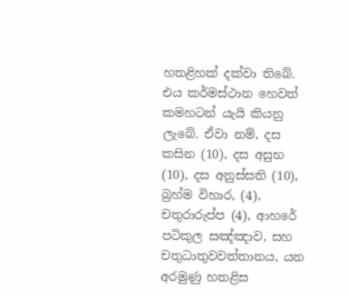හතළිහක් දක්වා තිබේ. එය කර්මස්ථාන හෙවත් කමහටන් යැයි කියනු ලැබේ. ඒවා නම්, දස කසින (10), දස අසුභ (10), දස අනුස්සති (10), බ්‍රහ්ම විහාර, (4), චතුරාරුප්ප (4), ආහරේ පටිකුල සඤ්ඤාව, සහ චතුධාතුවවත්තානය, යන අරමුණු හතළිස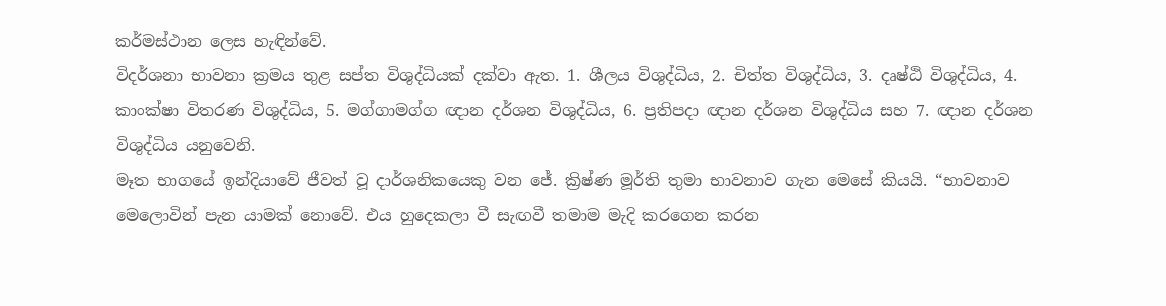කර්මස්ථාන ලෙස හැඳින්වේ.
විදර්ශනා භාවනා ක්‍රමය තුළ සප්ත විශුද්ධියක් දක්වා ඇත. 1. ශීලය විශුද්ධිය, 2. චිත්ත විශුද්ධිය, 3. දෘෂ්ඨි විශුද්ධිය, 4. කාංක්ෂා විතරණ විශුද්ධිය, 5. මග්ගාමග්ග ඥාන දර්ශන විශුද්ධිය, 6. ප්‍රතිපදා ඥාන දර්ශන විශුද්ධිය සහ 7. ඥාන දර්ශන විශුද්ධිය යනුවෙනි.
මෑත භාගයේ ඉන්දියාවේ ජීවත් වූ දාර්ශනිකයෙකු වන ජේ. ක්‍රිෂ්ණ මූර්ති තුමා භාවනාව ගැන මෙසේ කියයි. “භාවනාව මෙලොවින් පැන යාමක් නොවේ. එය හුදෙකලා වී සැඟවී තමාම මැදි කරගෙන කරන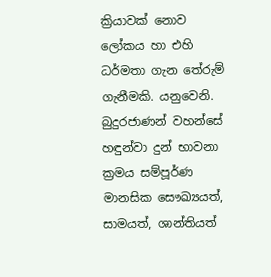ක්‍රියාවක් නොව ලෝකය හා එහි ධර්මතා ගැන තේරුම් ගැනීමකි. යනුවෙනි.
බුදුරජාණන් වහන්සේ හඳුන්වා දුන් භාවනා ක්‍රමය සම්පූර්ණ මානසික සෞඛ්‍යයත්, සාමයත්, ශාන්තියත්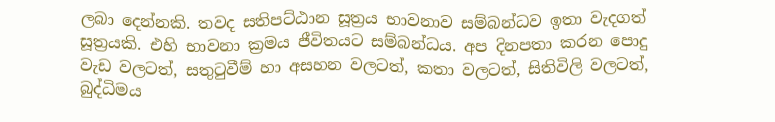ලබා දෙන්නකි. තවද සතිපට්ඨාන සූත්‍රය භාවනාව සම්බන්ධව ඉතා වැදගත් සූත්‍රයකි. එහි භාවනා ක්‍රමය ජීවිතයට සම්බන්ධය. අප දිනපතා කරන පොදු වැඩ වලටත්, සතුටුවීම් හා අසහන වලටත්, කතා වලටත්, සිතිවිලි වලටත්, බුද්ධිමය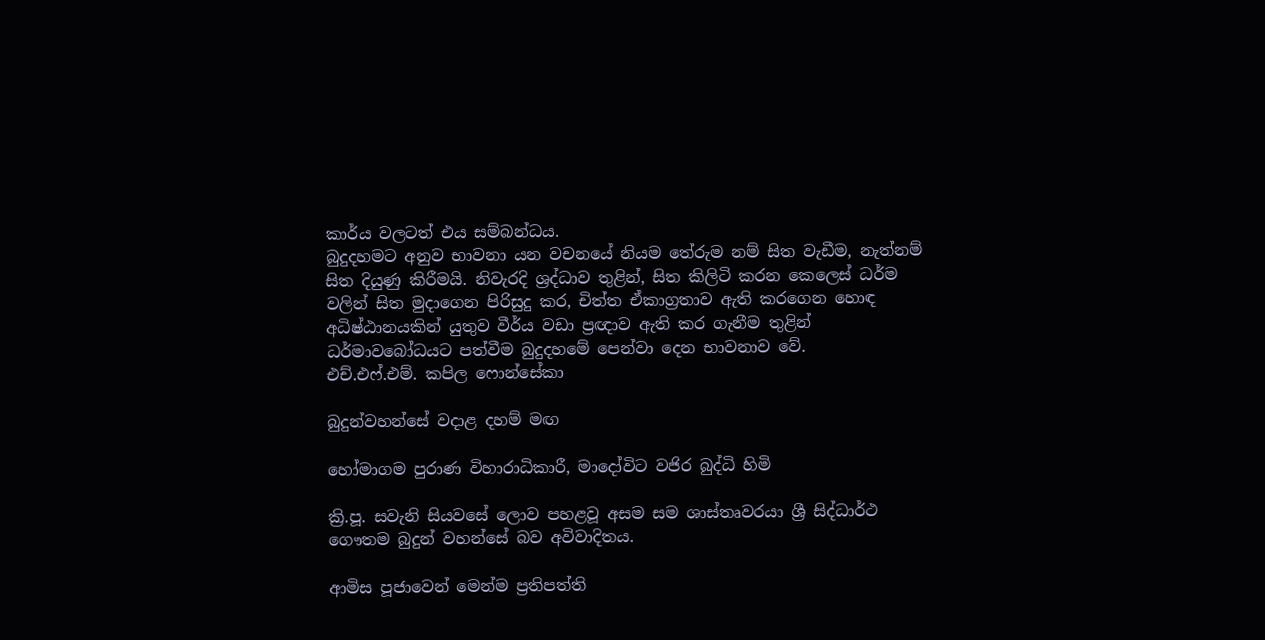කාර්ය වලටත් එය සම්බන්ධය.
බුදුදහමට අනුව භාවනා යන වචනයේ නියම තේරුම නම් සිත වැඩීම, නැත්නම් සිත දියුණු කිරීමයි. නිවැරදි ශ්‍රද්ධාව තුළින්, සිත කිලිටි කරන කෙලෙස් ධර්ම වලින් සිත මුදාගෙන පිරිසුදු කර, චිත්ත ඒකාග්‍රතාව ඇති කරගෙන හොඳ අධිෂ්ඨානයකින් යුතුව වීර්ය වඩා ප්‍රඥාව ඇති කර ගැනීම තුළින් ධර්මාවබෝධයට පත්වීම බුදුදහමේ පෙන්වා දෙන භාවනාව වේ.
එච්.එෆ්.එම්. කපිල ෆොන්සේකා

බුදුන්වහන්සේ වදාළ දහම් මඟ

හෝමාගම පුරාණ විහාරාධිකාරී, මාදෝවිට වජිර බුද්ධි හිමි

ක්‍රි.පූ. සවැනි සියවසේ ලොව පහළවූ අසම සම ශාස්‌තෘවරයා ශ්‍රී සිද්ධාර්ථ ගෞතම බුදුන් වහන්සේ බව අවිවාදිතය.

ආමිස පූජාවෙන් මෙන්ම ප්‍රතිපත්ති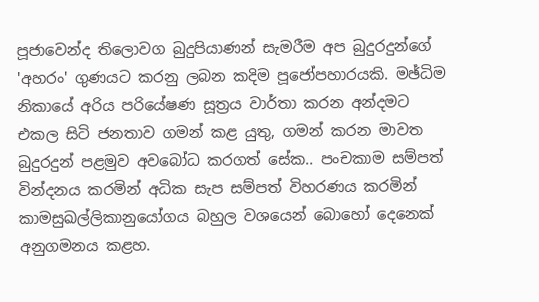පූජාවෙන්ද තිලොවග බුදුපියාණන් සැමරීම අප බුදුරදුන්ගේ 'අහරං' ගුණයට කරනු ලබන කදිම පූජෝපහාරයකි. මඡ්ධිම නිකායේ අරිය පරියේෂණ සූත්‍රය වාර්තා කරන අන්දමට එකල සිටි ජනතාව ගමන් කළ යුතු, ගමන් කරන මාවත බුදුරදුන් පළමුව අවබෝධ කරගත් සේක.. පංචකාම සම්පත් වින්දනය කරමින් අධික සැප සම්පත් විහරණය කරමින් කාමසුඛල්ලිකානුයෝගය බහුල වශයෙන් බොහෝ දෙනෙක්‌ අනුගමනය කළහ.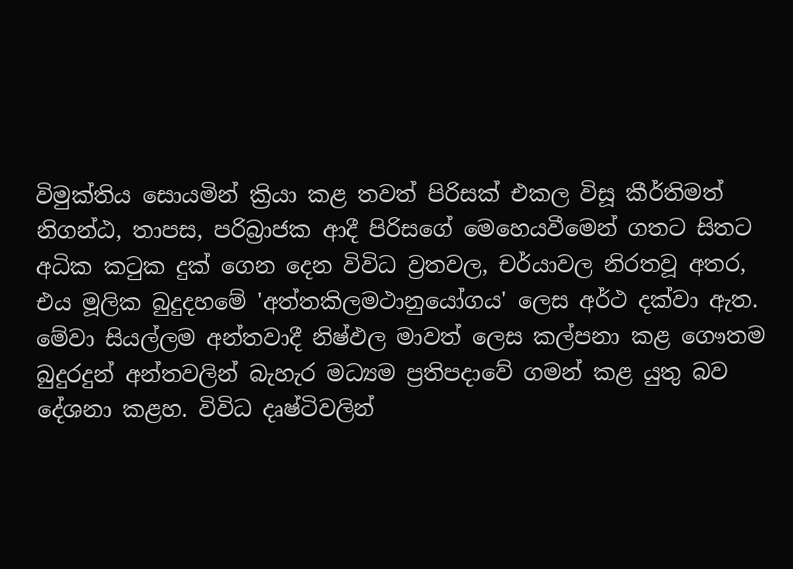විමුක්‌තිය සොයමින් ක්‍රියා කළ තවත් පිරිසක්‌ එකල විසූ කීර්තිමත් නිගන්ඨ, තාපස, පරිබ්‍රාජක ආදී පිරිසගේ මෙහෙයවීමෙන් ගතට සිතට අධික කටුක දුක්‌ ගෙන දෙන විවිධ ව්‍රතවල, චර්යාවල නිරතවූ අතර, එය මූලික බුදුදහමේ 'අත්තකිලමථානුයෝගය' ලෙස අර්ථ දක්‌වා ඇත. මේවා සියල්ලම අන්තවාදී නිෂ්ඵල මාවත් ලෙස කල්පනා කළ ගෞතම බුදුරදුන් අන්තවලින් බැහැර මධ්‍යම ප්‍රතිපදාවේ ගමන් කළ යුතු බව දේශනා කළහ. විවිධ දෘෂ්ටිවලින්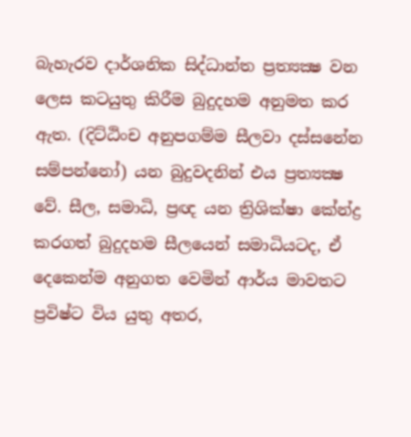බැහැරව දාර්ශනික සිද්ධාන්ත ප්‍රත්‍යක්‍ෂ වන ලෙස කටයුතු කිරීම බුදුදහම අනුමත කර ඇත. (දිට්‌ඨිංච අනුපගම්ම සීලවා දස්‌සනේන සම්පන්නෝ) යන බුදුවදනින් එය ප්‍රත්‍යක්‍ෂ වේ. සීල, සමාධි, ප්‍රඥ යන ත්‍රිශික්‌ෂා කේන්ද්‍ර කරගත් බුදුදහම සීලයෙන් සමාධියටද, ඒ දෙකෙන්ම අනුගත වෙමින් ආර්ය මාවතට ප්‍රවිෂ්ට විය යුතු අතර,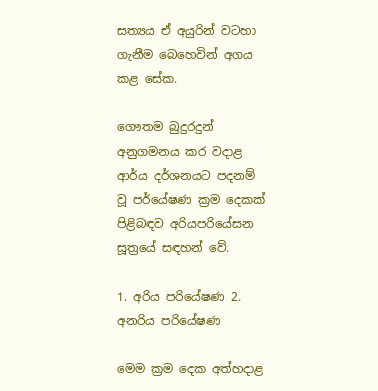සත්‍යය ඒ අයුරින් වටහා ගැනීම බෙහෙවින් අගය කළ සේක.

ගෞතම බුදුරදුන් අනුගමනය කර වදාළ ආර්ය දර්ශනයට පදනම් වූ පර්යේෂණ ක්‍රම දෙකක්‌ පිළිබඳව අරියපරියේසන සූත්‍රයේ සඳහන් වේ.

1. අරිය පරියේෂණ 2. අනරිය පරියේෂණ

මෙම ක්‍රම දෙක අත්හදාළ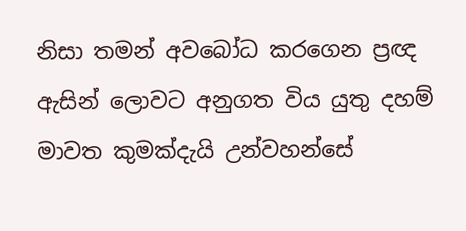නිසා තමන් අවබෝධ කරගෙන ප්‍රඥ ඇසින් ලොවට අනුගත විය යුතු දහම් මාවත කුමක්‌දැයි උන්වහන්සේ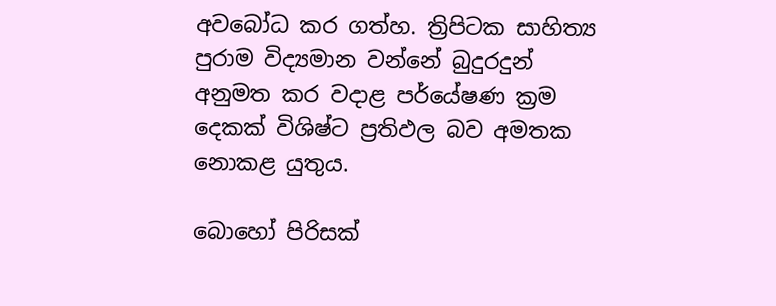අවබෝධ කර ගත්හ. ත්‍රිපිටක සාහිත්‍ය පුරාම විද්‍යමාන වන්නේ බුදුරදුන් අනුමත කර වදාළ පර්යේෂණ ක්‍රම දෙකක්‌ විශිෂ්ට ප්‍රතිඵල බව අමතක නොකළ යුතුය.

බොහෝ පිරිසක්‌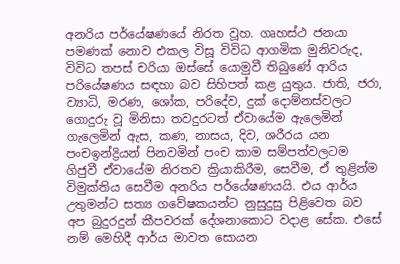අනරිය පර්යේෂණයේ නිරත වූහ. ගෘහස්‌ථ ජනයා පමණක්‌ නොව එකල විසූ විවිධ ආගමික මුනිවරුද, විවිධ තපස්‌ චරියා ඔස්‌සේ යොමුවී තිබුණේ ආරිය පරියේෂණය සඳහා බව සිහිපත් කළ යුතුය. ජාති, ජරා, ව්‍යාධි, මරණ, ශෝක, පරිදේව, දුක්‌ දොම්නස්‌වලට ගොදුරු වූ මිනිසා තවදුරටත් ඒවායේම ඇලෙමින් ගැලෙමින් ඇස, කණ, නාසය, දිව, ශරීරය යන පංචඉන්ද්‍රියන් පිනවමින් පංච කාම සම්පත්වලටම ගිජුවී ඒවායේම නිරතව ක්‍රියාකිරීම, සෙවීම, ඒ තුළින්ම විමුක්‌තිය සෙවීම අනරිය පර්යේෂණයයි. එය ආර්ය උතුමන්ට සත්‍ය ගවේෂකයන්ට නුසුදුසු පිළිවෙත බව අප බුදුරදුන් කීපවරක්‌ දේශනාකොට වදාළ සේක. එසේ නම් මෙහිදී ආර්ය මාවත සොයන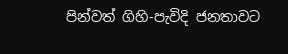පින්වත් ගිහි-පැවිදි ජනතාවට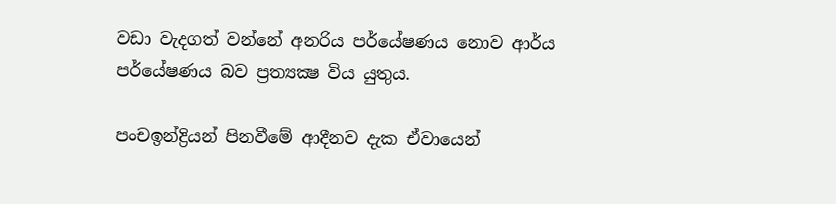වඩා වැදගත් වන්නේ අනරිය පර්යේෂණය නොව ආර්ය පර්යේෂණය බව ප්‍රත්‍යක්‍ෂ විය යුතුය.

පංචඉන්ද්‍රියන් පිනවීමේ ආදීනව දැක ඒවායෙන්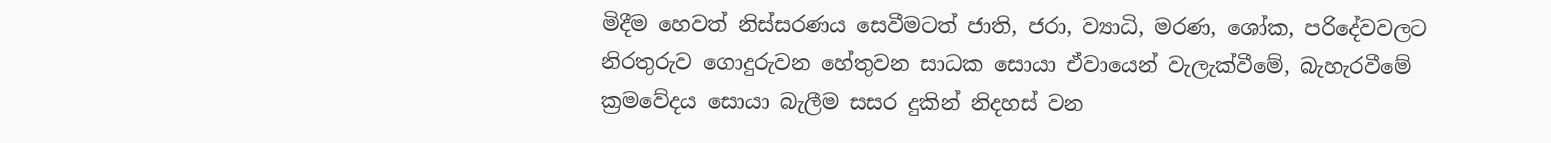මිදීම හෙවත් නිස්‌සරණය සෙවීමටත් ජාති, ජරා, ව්‍යාධි, මරණ, ශෝක, පරිදේවවලට නිරතුරුව ගොදුරුවන හේතුවන සාධක සොයා ඒවායෙන් වැලැක්‌වීමේ, බැහැරවීමේ ක්‍රමවේදය සොයා බැලීම සසර දුකින් නිදහස්‌ වන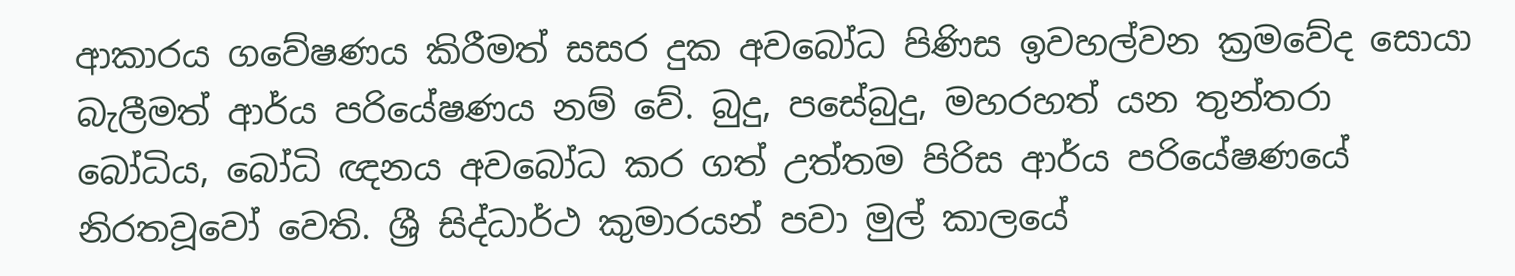ආකාරය ගවේෂණය කිරීමත් සසර දුක අවබෝධ පිණිස ඉවහල්වන ක්‍රමවේද සොයා බැලීමත් ආර්ය පරියේෂණය නම් වේ. බුදු, පසේබුදු, මහරහත් යන තුන්තරා බෝධිය, බෝධි ඥනය අවබෝධ කර ගත් උත්තම පිරිස ආර්ය පරියේෂණයේ නිරතවූවෝ වෙති. ශ්‍රී සිද්ධාර්ථ කුමාරයන් පවා මුල් කාලයේ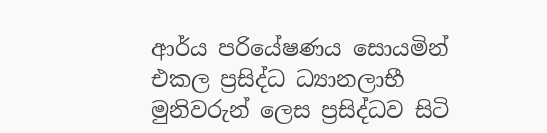ආර්ය පරියේෂණය සොයමින් එකල ප්‍රසිද්ධ ධ්‍යානලාභී මුනිවරුන් ලෙස ප්‍රසිද්ධව සිටි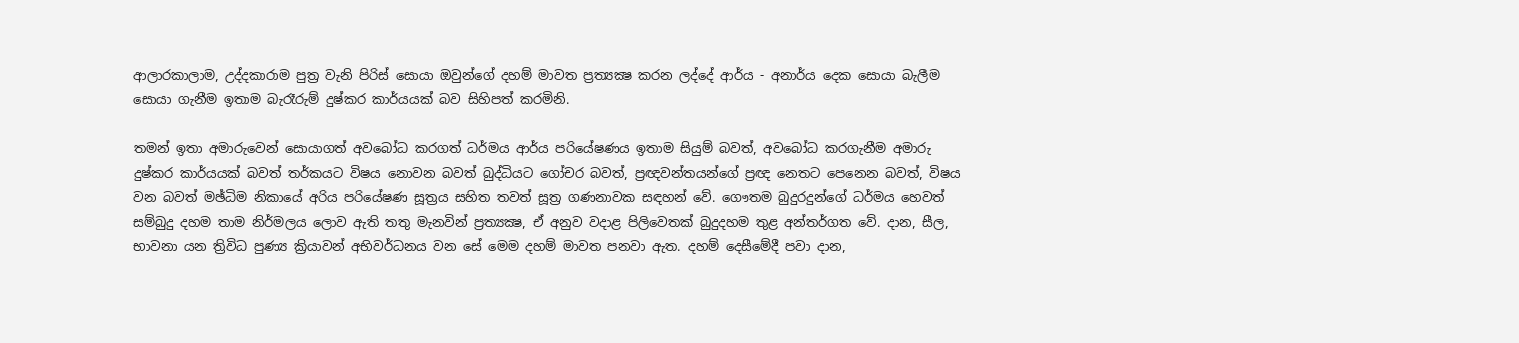ආලාරකාලාම, උද්දකාරාම පුත්‍ර වැනි පිරිස්‌ සොයා ඔවුන්ගේ දහම් මාවත ප්‍රත්‍යක්‍ෂ කරන ලද්දේ ආර්ය - අනාර්ය දෙක සොයා බැලීම සොයා ගැනීම ඉතාම බැරෑරුම් දුෂ්කර කාර්යයක්‌ බව සිහිපත් කරමිනි.

තමන් ඉතා අමාරුවෙන් සොයාගත් අවබෝධ කරගත් ධර්මය ආර්ය පරියේෂණය ඉතාම සියුම් බවත්, අවබෝධ කරගැනීම අමාරු දුෂ්කර කාර්යයක්‌ බවත් තර්කයට විෂය නොවන බවත් බුද්ධියට ගෝචර බවත්, ප්‍රඥවන්තයන්ගේ ප්‍රඥ නෙතට පෙනෙන බවත්, විෂය වන බවත් මඡ්ධිම නිකායේ අරිය පරියේෂණ සූත්‍රය සහිත තවත් සූත්‍ර ගණනාවක සඳහන් වේ. ගෞතම බුදුරදුන්ගේ ධර්මය හෙවත් සම්බුදු දහම තාම නිර්මලය ලොව ඇති තතු මැනවින් ප්‍රත්‍යක්‍ෂ, ඒ අනුව වදාළ පිලිවෙතක්‌ බුදුදහම තුළ අන්තර්ගත වේ. දාන, සීල, භාවනා යන ත්‍රිවිධ පුණ්‍ය ක්‍රියාවන් අභිවර්ධනය වන සේ මෙම දහම් මාවත පනවා ඇත. දහම් දෙසීමේදී පවා දාන,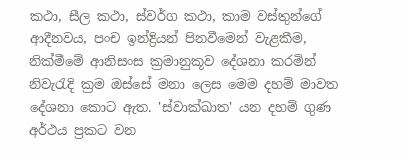කථා, සීල කථා, ස්‌වර්ග කථා, කාම වස්‌තුන්ගේ ආදීනවය, පංච ඉන්ද්‍රියන් පිනවීමෙන් වැළකීම, නික්‌මීමේ ආනිසංස ක්‍රමානුකූව දේශනා කරමින් නිවැරැදි ක්‍රම ඔස්‌සේ මනා ලෙස මෙම දහම් මාවත දේශනා කොට ඇත. 'ස්‌වාක්‌ඛාත' යන දහම් ගුණ අර්ථය ප්‍රකට වන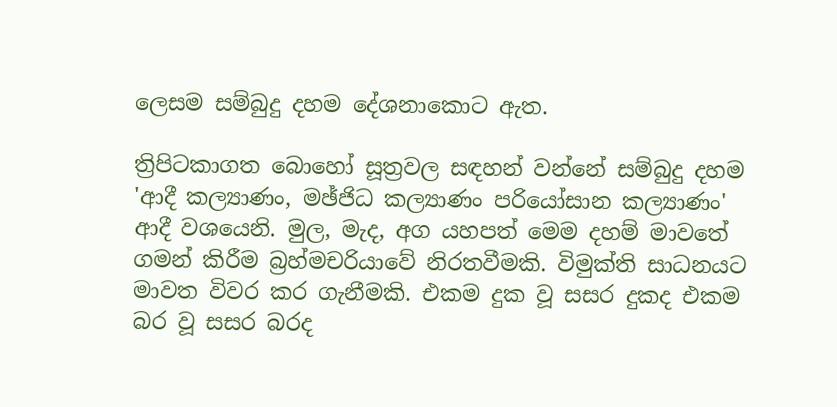ලෙසම සම්බුදු දහම දේශනාකොට ඇත.

ත්‍රිපිටකාගත බොහෝ සූත්‍රවල සඳහන් වන්නේ සම්බුදු දහම 'ආදී කල්‍යාණං, මඡ්ජිධ කල්‍යාණං පරියෝසාන කල්‍යාණං' ආදී වශයෙනි. මුල, මැද, අග යහපත් මෙම දහම් මාවතේ ගමන් කිරීම බ්‍රහ්මචරියාවේ නිරතවීමකි. විමුක්‌ති සාධනයට මාවත විවර කර ගැනීමකි. එකම දුක වූ සසර දුකද එකම බර වූ සසර බරද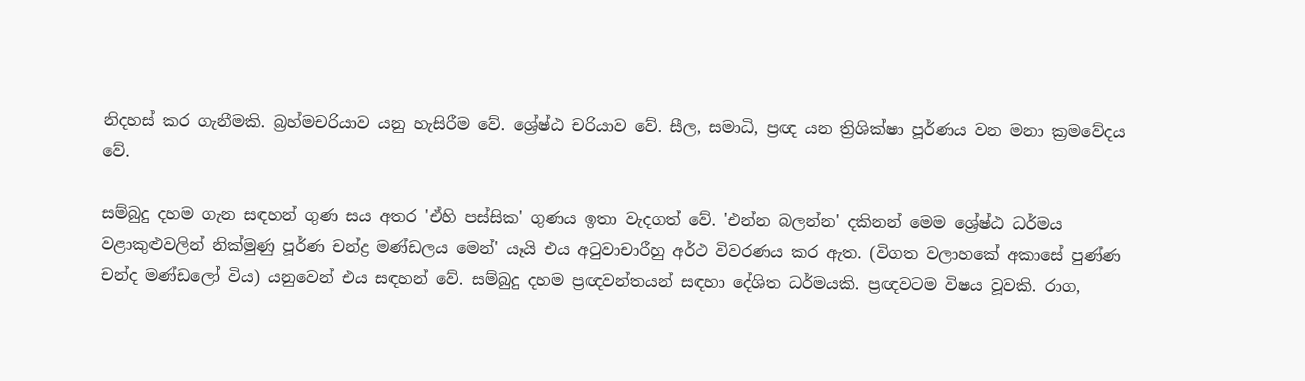නිදහස්‌ කර ගැනීමකි. බ්‍රහ්මචරියාව යනු හැසිරීම වේ. ශ්‍රේෂ්ඨ චරියාව වේ. සීල, සමාධි, ප්‍රඥ යන ත්‍රිශික්‌ෂා පූර්ණය වන මනා ක්‍රමවේදය වේ.

සම්බුදු දහම ගැන සඳහන් ගුණ සය අතර 'ඒහි පස්‌සික' ගුණය ඉතා වැදගත් වේ. 'එන්න බලන්න' දකිනන් මෙම ශ්‍රේෂ්ඨ ධර්මය වළාකුළුවලින් නික්‌මුණු පූර්ණ චන්ද්‍ර මණ්‌ඩලය මෙන්' යෑයි එය අටුවාචාරීහු අර්ථ විවරණය කර ඇත. (විගත වලාහකේ අකාසේ පුණ්‌ණ චන්ද මණ්‌ඩලෝ විය) යනුවෙන් එය සඳහන් වේ. සම්බුදු දහම ප්‍රඥවන්තයන් සඳහා දේශිත ධර්මයකි. ප්‍රඥවටම විෂය වූවකි. රාග,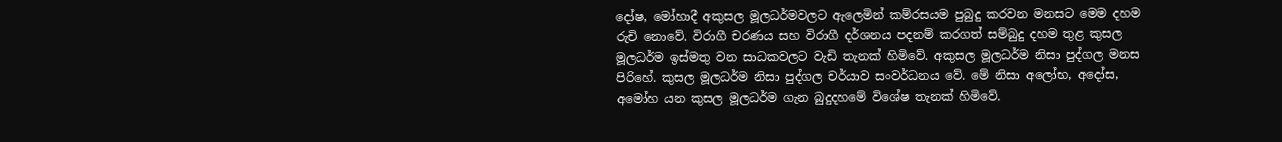දෝෂ, මෝහාදී අකුසල මූලධර්මවලට ඇලෙමින් කම්රසයම පුබුදු කරවන මනසට මෙම දහම රුචි නොවේ. විරාගී චරණය සහ විරාගී දර්ශනය පදනම් කරගත් සම්බුදු දහම තුළ කුසල මූලධර්ම ඉස්‌මතු වන සාධකවලට වැඩි තැනක්‌ හිමිවේ. අකුසල මූලධර්ම නිසා පුද්ගල මනස පිරිහේ. කුසල මූලධර්ම නිසා පුද්ගල චර්යාව සංවර්ධනය වේ. මේ නිසා අලෝභ, අදෝස, අමෝහ යන කුසල මූලධර්ම ගැන බුදුදහමේ විශේෂ තැනක්‌ හිමිවේ.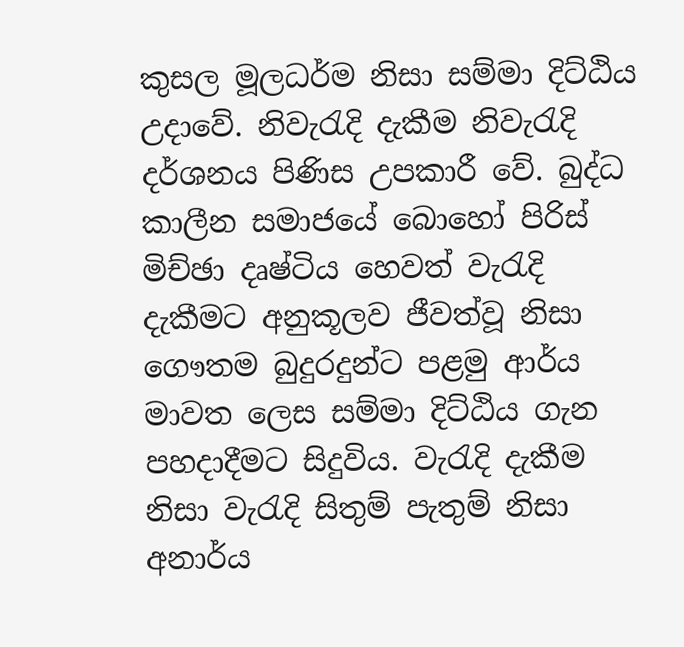කුසල මූලධර්ම නිසා සම්මා දිට්‌ඨිය උදාවේ. නිවැරැදි දැකීම නිවැරැදි දර්ශනය පිණිස උපකාරී වේ. බුද්ධ කාලීන සමාජයේ බොහෝ පිරිස්‌ මිච්ඡා දෘෂ්ටිය හෙවත් වැරැදි දැකීමට අනුකූලව ජීවත්වූ නිසා ගෞතම බුදුරදුන්ට පළමු ආර්ය මාවත ලෙස සම්මා දිට්‌ඨිය ගැන පහදාදීමට සිදුවිය. වැරැදි දැකීම නිසා වැරැදි සිතුම් පැතුම් නිසා අනාර්ය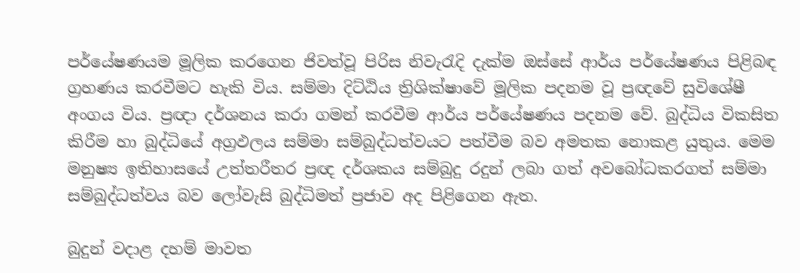පර්යේෂණයම මූලික කරගෙන ජිවත්වූ පිරිස නිවැරැදි දැක්‌ම ඔස්‌සේ ආර්ය පර්යේෂණය පිළිබඳ ග්‍රහණය කරවීමට හැකි විය. සම්මා දිට්‌ඨිය ත්‍රිශික්‌ෂාවේ මූලික පදනම වූ ප්‍රඥවේ සුවිශේෂී අංගය විය. ප්‍රඥා දර්ශනය කරා ගමන් කරවීම ආර්ය පර්යේෂණය පදනම වේ. බුද්ධිය විකසිත කිරීම හා බුද්ධියේ අග්‍රඵලය සම්මා සම්බුද්ධත්වයට පත්වීම බව අමතක නොකළ යුතුය. මෙම මනුෂ්‍ය ඉතිහාසයේ උත්තරීතර ප්‍රඥ දර්ශකය සම්බුදු රදුන් ලබා ගත් අවබෝධකරගත් සම්මා සම්බුද්ධත්වය බව ලෝවැසි බුද්ධිමත් ප්‍රජාව අද පිළිගෙන ඇත.

බුදුන් වදාළ දහම් මාවත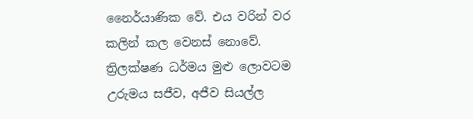නෛර්යාණික වේ. එය වරින් වර කලින් කල වෙනස්‌ නොවේ. ත්‍රිලක්‌ෂණ ධර්මය මුළු ලොවටම උරුමය සජීව, අජීව සියල්ල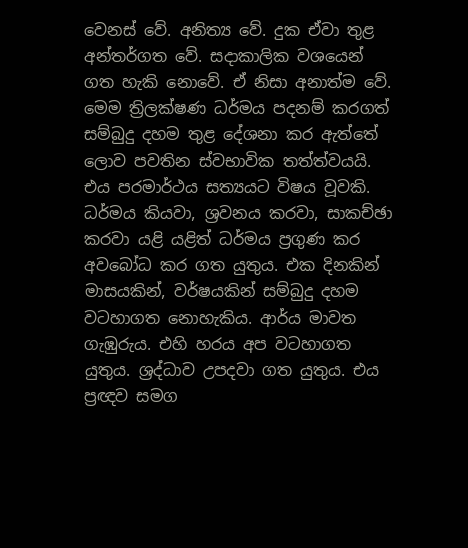වෙනස්‌ වේ. අනිත්‍ය වේ. දුක ඒවා තුළ අන්තර්ගත වේ. සදාකාලික වශයෙන් ගත හැකි නොවේ. ඒ නිසා අනාත්ම වේ. මෙම ත්‍රිලක්‌ෂණ ධර්මය පදනම් කරගත් සම්බුදු දහම තුළ දේශනා කර ඇත්තේ ලොව පවතින ස්‌වභාවික තත්ත්වයයි. එය පරමාර්ථය සත්‍යයට විෂය වූවකි. ධර්මය කියවා, ශ්‍රවනය කරවා, සාකච්ඡා කරවා යළි යළිත් ධර්මය ප්‍රගුණ කර අවබෝධ කර ගත යුතුය. එක දිනකින් මාසයකින්, වර්ෂයකින් සම්බුදු දහම වටහාගත නොහැකිය. ආර්ය මාවත ගැඹුරුය. එහි හරය අප වටහාගත යුතුය. ශ්‍රද්ධාව උපදවා ගත යුතුය. එය ප්‍රඥව සමග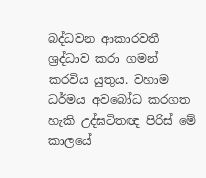බද්ධවන ආකාරවතී ශ්‍රද්ධාව කරා ගමන් කරවිය යුතුය. වහාම ධර්මය අවබෝධ කරගත හැකි උද්ඝටිතඥ පිරිස්‌ මේ කාලයේ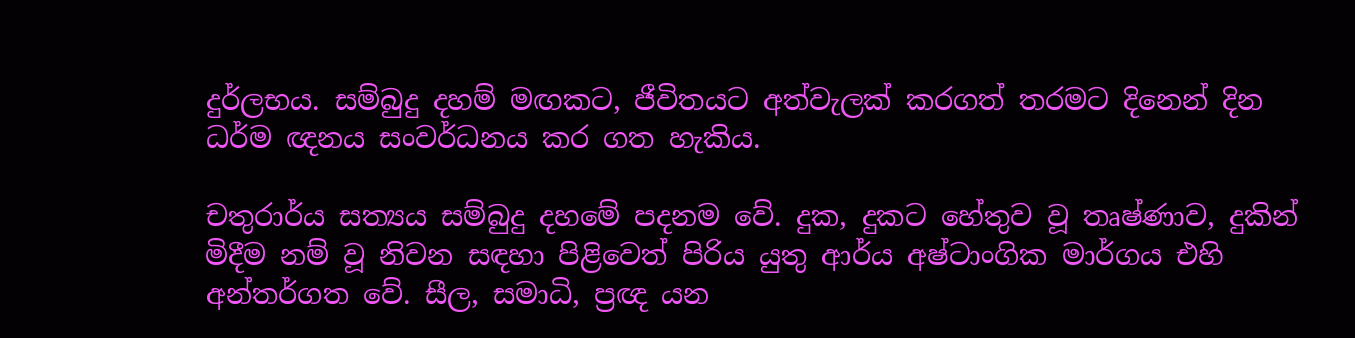දුර්ලභය. සම්බුදු දහම් මඟකට, ජීවිතයට අත්වැලක්‌ කරගත් තරමට දිනෙන් දින ධර්ම ඥනය සංවර්ධනය කර ගත හැකිය.

චතුරාර්ය සත්‍යය සම්බුදු දහමේ පදනම වේ. දුක, දුකට හේතුව වූ තෘෂ්ණාව, දුකින් මිදීම නම් වූ නිවන සඳහා පිළිවෙත් පිරිය යුතු ආර්ය අෂ්ටාංගික මාර්ගය එහි අන්තර්ගත වේ. සීල, සමාධි, ප්‍රඥ යන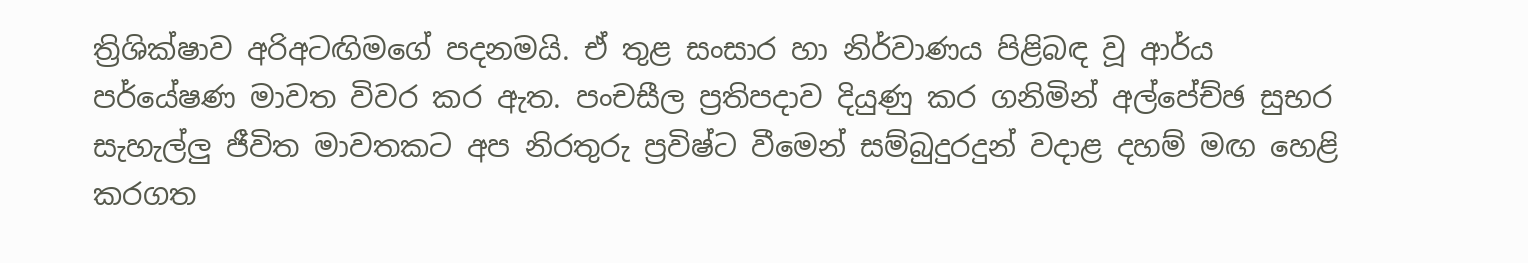ත්‍රිශික්‌ෂාව අරිඅටඟිමගේ පදනමයි. ඒ තුළ සංසාර හා නිර්වාණය පිළිබඳ වූ ආර්ය පර්යේෂණ මාවත විවර කර ඇත. පංචසීල ප්‍රතිපදාව දියුණු කර ගනිමින් අල්පේච්ඡ සුභර සැහැල්ලු ජීවිත මාවතකට අප නිරතුරු ප්‍රවිෂ්ට වීමෙන් සම්බුදුරදුන් වදාළ දහම් මඟ හෙළි කරගත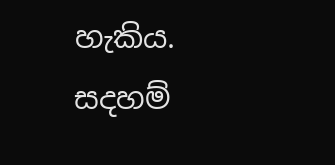හැකිය.
සදහම්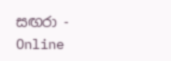සඟරා - Online